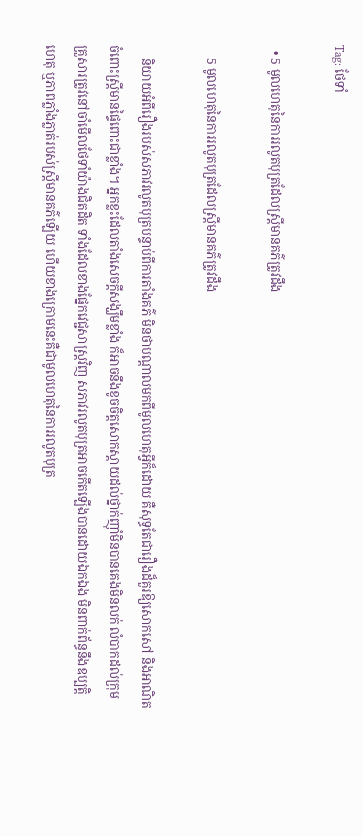Tag: ថែទាំ

  • 5 មូលហេតុនៃការរលូតបុត្រដែលស្រ្តីមានគភ៌ត្រូវដឹង

    5 មូលហេតុនៃការរលូតបុត្រដែលស្រ្តីមានគភ៌ត្រូវដឹង

    និយាយអំពីរឿងរបស់សភាវរលូតបុត្របន្ទាប់ពីការតាំងគភ៌ មិនថាបណ្ដាលមកពីមូលហេតុអ្វីក៏ដោយ គឺសុទ្ធតែជារឿងដ៏គួរឱ្យសោកសៅ និងអាណិតចំពោះស្រ្តីមានផ្ទៃពោះជាខ្លាំង។ អ្នកខ្លះដែលតាំងសេចក្ដីសង្ឃឹមខ្លាំង ក៏អាចនឹងខូចចិត្តសោកស្ដាយដល់ថ្នាក់ញ៉ាំមិនបានគេងមិនលក់ លំបាកដល់ក្រុមគ្រួសារត្រូវនៅចាំមើលថែទាំយ៉ាងជិតដិត ទាំងដែលខាងផ្នែកវេជ្ជសាស្រ្តវិញ សភាវរលូតបុត្រអាចកើតឡើងបានដោយឯកឯង មិនពាក់ព័ន្ធនឹងឧប្បត្តិហេតុ ឬភាពភ្លាំងភ្លាត់របស់ស្រ្តីមានគភ៌ឡើយ ហើយខាងក្រោមនេះគឺជាមូលហេតុនៃការរលូតបុត្រ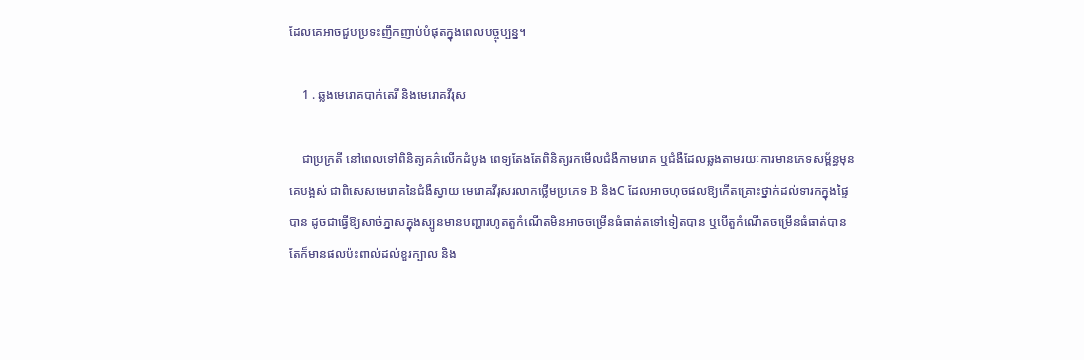ដែលគេអាចជួបប្រទះញឹកញាប់បំផុតក្នុងពេលបច្ចុប្បន្ន។

    1 . ឆ្លងមេរោគបាក់តេរី និងមេរោគវីរុស

    ជាប្រក្រតី នៅពេលទៅពិនិត្យគភ៌លើកដំបូង ពេទ្យតែងតែពិនិត្យរកមើលជំងឺកាមរោគ ឬជំងឺដែលឆ្លងតាមរយៈការមានភេទសម្ព័ន្ធមុនគេបង្អស់ ជាពិសេសមេរោគនៃជំងឺស្វាយ មេរោគវីរុសរលាកថ្លើមប្រភេទ B និងC ដែលអាចហុចផលឱ្យកើតគ្រោះថ្នាក់ដល់ទារកក្នុងផ្ទៃបាន ដូចជាធ្វើឱ្យសាច់ភ្នាសក្នុងស្បូនមានបញ្ហារហូតតួកំណើតមិនអាចចម្រើនធំធាត់តទៅទៀតបាន ឬបើតួកំណើតចម្រើនធំធាត់បាន តែក៏មានផលប៉ះពាល់ដល់ខួរក្បាល និង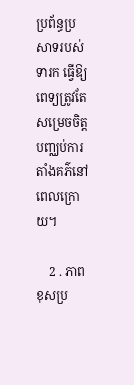ប្រព័ន្ធប្រសាទរបស់ទារក ធ្វើឱ្យពេទ្យត្រូវតែសម្រេចចិត្តបញ្ឈប់ការតាំងគភ៌នៅពេលក្រោយ។

    2 . ភាពខុសប្រ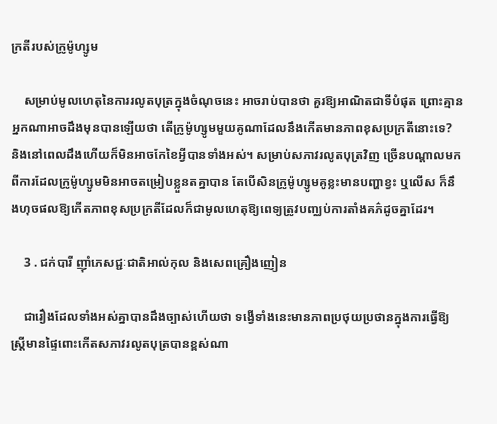ក្រតីរបស់ក្រូម៉ូហ្សូម

    សម្រាប់មូលហេតុនៃការរលូតបុត្រក្នុងចំណុចនេះ អាចរាប់បានថា គួរឱ្យអាណិតជាទីបំផុត ព្រោះគ្មានអ្នកណាអាចដឹងមុនបានឡើយថា តើក្រូម៉ូហ្សូមមួយគូណាដែលនឹងកើតមានភាពខុសប្រក្រតីនោះទេ? និងនៅពេលដឹងហើយក៏មិនអាចកែខៃអ្វីបានទាំងអស់។ សម្រាប់សភាវរលូតបុត្រវិញ ច្រើនបណ្ដាលមកពីការដែលក្រូម៉ូហ្សូមមិនអាចតម្រៀបខ្លួនតគ្នាបាន តែបើសិនក្រូម៉ូហ្សូមគូខ្លះមានបញ្ហាខ្វះ ឬលើស ក៏នឹងហុចផលឱ្យកើតភាពខុសប្រក្រតីដែលក៏ជាមូលហេតុឱ្យពេទ្យត្រូវបញ្ឈប់ការតាំងគភ៌ដូចគ្នាដែរ។

    3 . ជក់បារី ញ៉ាំភេសជ្ជៈជាតិអាល់កុល និងសេពគ្រឿងញៀន

    ជារឿងដែលទាំងអស់គ្នាបានដឹងច្បាស់ហើយថា ទង្វើទាំងនេះមានភាពប្រថុយប្រថានក្នុងការធ្វើឱ្យស្រ្តីមានផ្ទៃពោះកើតសភាវរលូតបុត្របានខ្ពស់ណា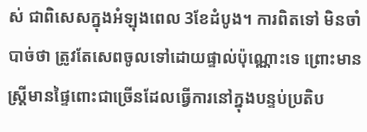ស់ ជាពិសេសក្នុងអំឡុងពេល 3ខែដំបូង។ ការពិតទៅ មិនចាំបាច់ថា ត្រូវតែសេពចូលទៅដោយផ្ទាល់ប៉ុណ្ណោះទេ ព្រោះមានស្រ្តីមានផ្ទៃពោះជាច្រើនដែលធ្វើការនៅក្នុងបន្ទប់ប្រតិប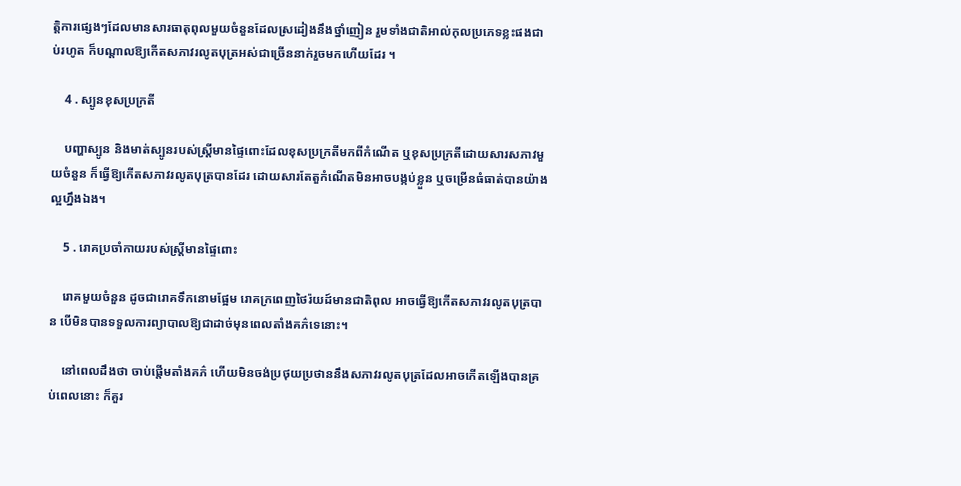ត្តិការផ្សេងៗដែលមានសារធាតុពុលមួយចំនួនដែលស្រដៀងនឹងថ្នាំញៀន រួមទាំងជាតិអាល់កុលប្រភេទខ្លះផងជាប់រហូត ក៏បណ្ដាលឱ្យកើតសភាវរលូតបុត្រអស់ជាច្រើននាក់រួចមកហើយដែរ ។

    4 . ស្បូនខុសប្រក្រតី

    បញ្ហាស្បូន និងមាត់ស្បូនរបស់ស្រ្តីមានផ្ទៃពោះដែលខុសប្រក្រតីមកពីកំណើត ឬខុសប្រក្រតីដោយសារសភាវមួយចំនួន ក៏ធ្វើឱ្យកើតសភាវរលូតបុត្របានដែរ ដោយសារតែតួកំណើតមិនអាចបង្កប់ខ្លួន ឬចម្រើនធំធាត់បានយ៉ាងល្អហ្នឹងឯង។

    5 . រោគប្រចាំកាយរបស់ស្រ្តីមានផ្ទៃពោះ

    រោគមួយចំនួន ដូចជារោគទឹកនោមផ្អែម រោគក្រពេញថៃរ៉យដ៍មានជាតិពុល អាចធ្វើឱ្យកើតសភាវរលូតបុត្របាន បើមិនបានទទួលការព្យាបាលឱ្យជាដាច់មុនពេលតាំងគភ៌ទេនោះ។

    នៅពេលដឹងថា ចាប់ផ្ដើមតាំងគភ៌ ហើយមិនចង់ប្រថុយប្រថាននឹងសភាវរលូតបុត្រដែលអាចកើតឡើងបានគ្រប់ពេលនោះ ក៏គួរ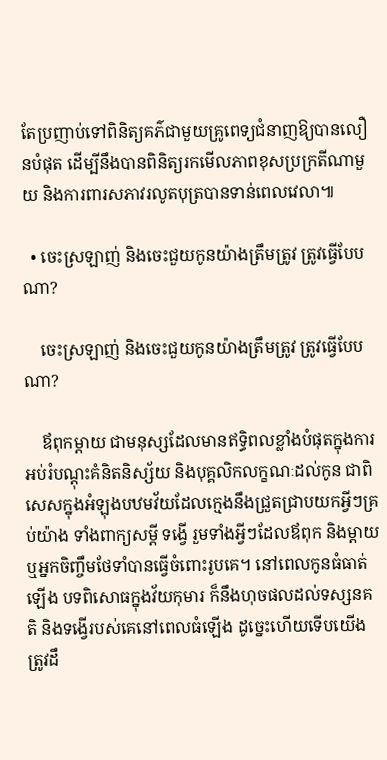តែប្រញាប់ទៅពិនិត្យគភ៌ជាមួយគ្រូពេទ្យជំនាញឱ្យបានលឿនបំផុត ដើម្បីនឹងបានពិនិត្យរកមើលភាពខុសប្រក្រតីណាមួយ និងការពារសភាវរលូតបុត្របានទាន់ពេលវេលា៕

  • ចេះស្រឡាញ់ និងចេះជួយកូនយ៉ាងត្រឹមត្រូវ ត្រូវធ្វើបែបណា?

    ចេះស្រឡាញ់ និងចេះជួយកូនយ៉ាងត្រឹមត្រូវ ត្រូវធ្វើបែបណា?

    ឪពុកម្ដាយ ជាមនុស្សដែលមានឥទ្ធិពលខ្លាំងបំផុតក្នុងការអប់រំបណ្ដុះគំនិតនិស្ស័យ និងបុគ្គលិកលក្ខណៈដល់កូន ជាពិសេសក្នុងអំឡុងបឋមវ័យដែលក្មេងនឹងជ្រួតជ្រាបយកអ្វីៗគ្រប់យ៉ាង ទាំងពាក្យសម្ដី ទង្វើ រួមទាំងអ្វីៗដែលឪពុក និងម្ដាយ ឬអ្នកចិញ្ចឹមថែទាំបានធ្វើចំពោះរូបគេ។ នៅពេលកូនធំធាត់ឡើង បទពិសោធក្នុងវ័យកុមារ ក៏នឹងហុចផលដល់ទស្សនគតិ និងទង្វើរបស់គេនៅពេលធំឡើង ដូច្នេះហើយទើបយើងត្រូវដឹ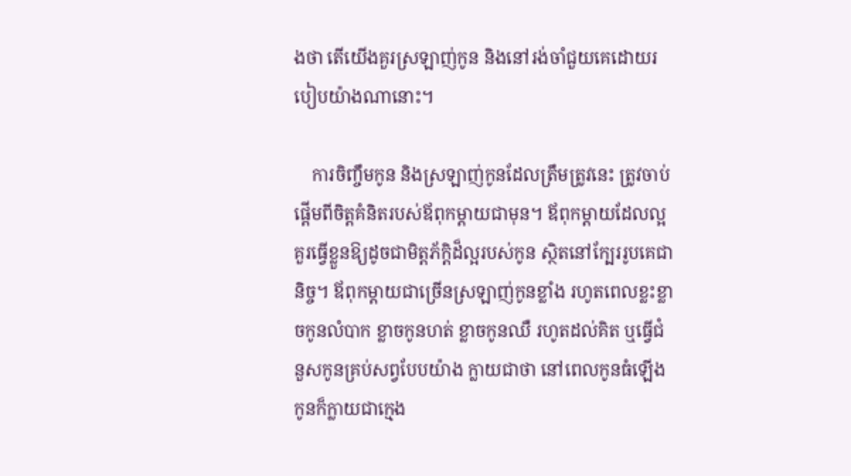ងថា តើយើងគួរស្រឡាញ់កូន និងនៅរង់ចាំជួយគេដោយរបៀបយ៉ាងណានោះ។

    ការចិញ្ចឹមកូន និងស្រឡាញ់កូនដែលត្រឹមត្រូវនេះ ត្រូវចាប់ផ្ដើមពីចិត្តគំនិតរបស់ឪពុកម្ដាយជាមុន។ ឪពុកម្ដាយដែលល្អគួរធ្វើខ្លួនឱ្យដូចជាមិត្តភ័ក្ដិដ៏ល្អរបស់កូន ស្ថិតនៅក្បែររូបគេជានិច្ច។ ឪពុកម្ដាយជាច្រើនស្រឡាញ់កូនខ្លាំង រហូតពេលខ្លះខ្លាចកូនលំបាក ខ្លាចកូនហត់ ខ្លាចកូនឈឺ រហូតដល់គិត ឬធ្វើជំនួសកូនគ្រប់សព្វបែបយ៉ាង ក្លាយជាថា នៅពេលកូនធំឡើងកូនក៏ក្លាយជាក្មេង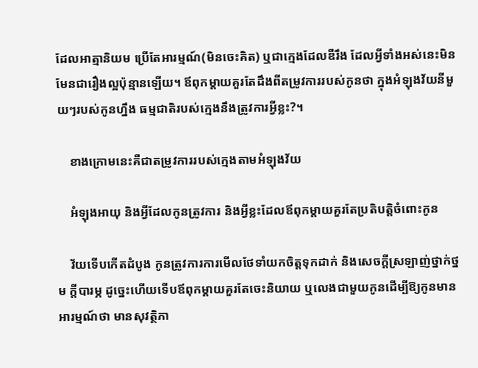ដែលអាត្មានិយម ប្រើតែអារម្មណ៍(មិនចេះគិត) ឬជាក្មេងដែលឌឺរឹង ដែលអ្វីទាំងអស់នេះមិនមែនជារឿងល្អប៉ុន្មានឡើយ។ ឪពុកម្ដាយគួរតែដឹងពីតម្រូវការរបស់កូនថា ក្នុងអំឡុងវ័យនីមួយៗរបស់កូនហ្នឹង ធម្មជាតិរបស់ក្មេងនឹងត្រូវការអ្វីខ្លះ?។

    ខាងក្រោមនេះគឺជាតម្រូវការរបស់ក្មេងតាមអំឡុងវ័យ

    អំឡុងអាយុ និងអ្វីដែលកូនត្រូវការ និងអ្វីខ្លះដែលឪពុកម្ដាយគួរតែប្រតិបត្តិចំពោះកូន

    វ័យទើបកើតដំបូង កូនត្រូវការការមើលថែទាំយកចិត្តទុកដាក់ និងសេចក្ដីស្រឡាញ់ថ្នាក់ថ្នម ក្ដីបារម្ភ ដូច្នេះហើយទើបឪពុកម្ដាយគួរតែចេះនិយាយ ឬលេងជាមួយកូនដើម្បីឱ្យកូនមានអារម្មណ៍ថា មានសុវត្ថិភា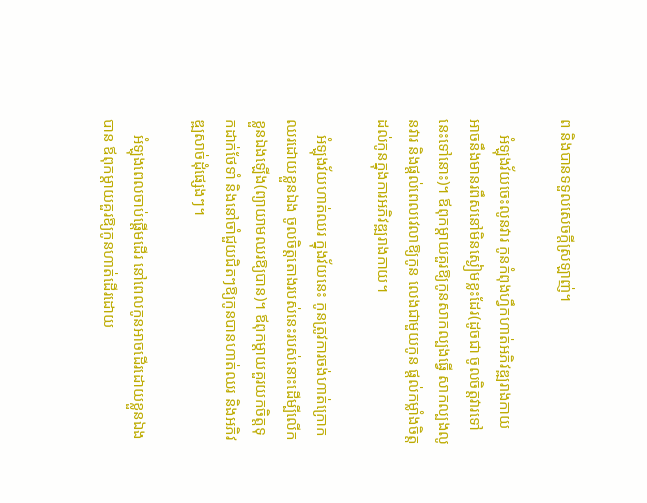ព និងបានទទួលសេចក្ដីស្រឡាញ់។

    អំឡុងវ័យចេះលូនវារ កូនកំពុងហ្វឹកហាត់អភិវឌ្ឍរាងកាយ អាចនឹងមានរពឹសនៅមិនស្ងៀមខ្លះដែរ(ដូចជា ចូលចិត្តវារទៅនេះទៅនោះ)។ ឪពុកម្ដាយគួរឱ្យកូនសាកល្បងធ្វើ សាកល្បងលូនវារ និងផ្ដល់ពេលវេលាឱ្យកូន លេងជាមួយកូន ផ្ដល់កម្លាំងចិត្តដល់កូនក្នុងការអភិវឌ្ឍរាងកាយ។

    អំឡុងវ័យហាត់ឈរ ក្នុងវ័យនេះ កូនត្រូវការចង់ហាត់ក្រោកឈរដោយខ្លួនឯង ចូលចិត្តតោងរបស់នេះរបស់នោះដើម្បីលើកខ្លួនឯងឡើង(ព្យាយាមឈរឱ្យបាន)។ ឪពុកម្ដាយគួរយកចិត្តទុកដាក់ថែទាំ និងនៅចាំជួយជិតៗឱ្យកូនបានហាត់ឈរ និងអភិវឌ្ឍសាច់ដុំផ្សេងៗ។

    អំឡុងពេលចាប់ផ្ដើមដើរ នៅពេលកូនអាចដើរដោយខ្លួនឯងបាន ឪពុកម្ដាយគួរឱ្យកូនហាត់ដើរដោយ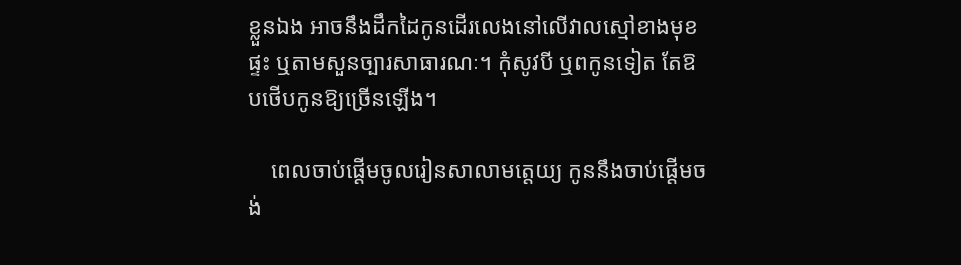ខ្លួនឯង អាចនឹងដឹកដៃកូនដើរលេងនៅលើវាលស្មៅខាងមុខផ្ទះ ឬតាមសួនច្បារសាធារណៈ។ កុំសូវបី ឬពកូនទៀត តែឱបថើបកូនឱ្យច្រើនឡើង។

    ពេលចាប់ផ្ដើមចូលរៀនសាលាមត្តេយ្យ កូននឹងចាប់ផ្ដើមចង់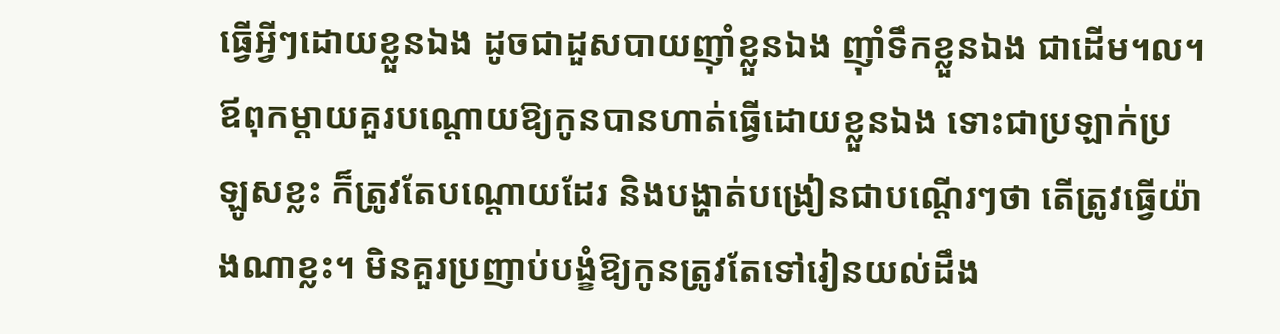ធ្វើអ្វីៗដោយខ្លួនឯង ដូចជាដួសបាយញ៉ាំខ្លួនឯង ញ៉ាំទឹកខ្លួនឯង ជាដើម។ល។ ឪពុកម្ដាយគួរបណ្ដោយឱ្យកូនបានហាត់ធ្វើដោយខ្លួនឯង ទោះជាប្រឡាក់ប្រឡូសខ្លះ ក៏ត្រូវតែបណ្ដោយដែរ និងបង្ហាត់បង្រៀនជាបណ្ដើរៗថា តើត្រូវធ្វើយ៉ាងណាខ្លះ។ មិនគួរប្រញាប់បង្ខំឱ្យកូនត្រូវតែទៅរៀនយល់ដឹង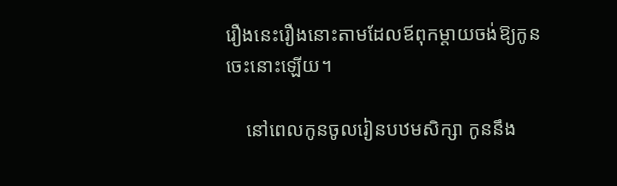រឿងនេះរឿងនោះតាមដែលឪពុកម្ដាយចង់ឱ្យកូនចេះនោះឡើយ។

    នៅពេលកូនចូលរៀនបឋមសិក្សា កូននឹង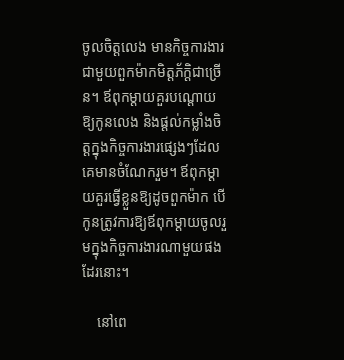ចូលចិត្តលេង មានកិច្ចការងារជាមួយពួកម៉ាកមិត្តភ័ក្តិជាច្រើន។ ឪពុកម្ដាយគួរបណ្ដោយឱ្យកូនលេង និងផ្ដល់កម្លាំងចិត្តក្នុងកិច្ចការងារផ្សេងៗដែលគេមានចំណែករួម។ ឪពុកម្ដាយគួរធ្វើខ្លួនឱ្យដូចពួកម៉ាក បើកូនត្រូវការឱ្យឪពុកម្ដាយចូលរួមក្នុងកិច្ចការងារណាមួយផងដែរនោះ។

    នៅពេ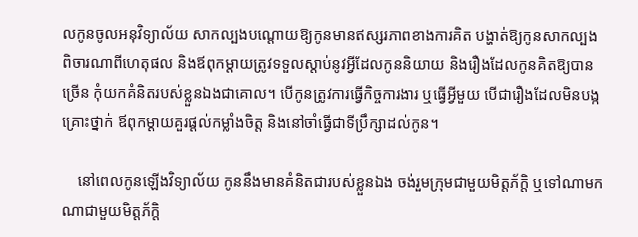លកូនចូលអនុវិទ្យាល័យ សាកល្បងបណ្ដោយឱ្យកូនមានឥស្សរភាពខាងការគិត បង្ហាត់ឱ្យកូនសាកល្បងពិចារណាពីហេតុផល និងឪពុកម្ដាយត្រូវទទួលស្ដាប់នូវអ្វីដែលកូននិយាយ និងរឿងដែលកូនគិតឱ្យបានច្រើន កុំយកគំនិតរបស់ខ្លួនឯងជាគោល។ បើកូនត្រូវការធ្វើកិច្ចការងារ ឬធ្វើអ្វីមួយ បើជារឿងដែលមិនបង្កគ្រោះថ្នាក់ ឪពុកម្ដាយគួរផ្ដល់កម្លាំងចិត្ត និងនៅចាំធ្វើជាទីប្រឹក្សាដល់កូន។

    នៅពេលកូនឡើងវិទ្យាល័យ កូននឹងមានគំនិតជារបស់ខ្លួនឯង ចង់រួមក្រុមជាមួយមិត្តភ័ក្តិ ឬទៅណាមកណាជាមួយមិត្តភ័ក្តិ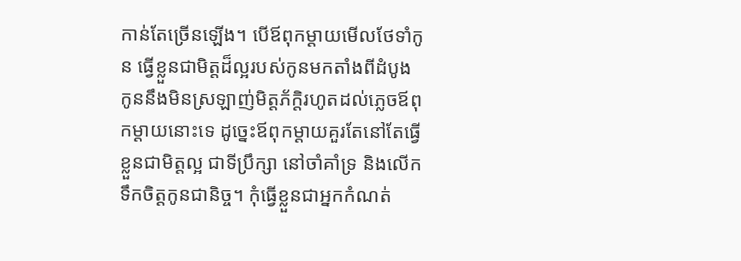កាន់តែច្រើនឡើង។ បើឪពុកម្ដាយមើលថែទាំកូន ធ្វើខ្លួនជាមិត្តដ៏ល្អរបស់កូនមកតាំងពីដំបូង កូននឹងមិនស្រឡាញ់មិត្តភ័ក្តិរហូតដល់ភ្លេចឪពុកម្ដាយនោះទេ ដូច្នេះឪពុកម្ដាយគួរតែនៅតែធ្វើខ្លួនជាមិត្តល្អ ជាទីប្រឹក្សា នៅចាំគាំទ្រ និងលើកទឹកចិត្តកូនជានិច្ច។ កុំធ្វើខ្លួនជាអ្នកកំណត់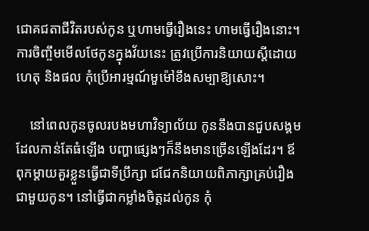ជោគជតាជីវិតរបស់កូន ឬហាមធ្វើរឿងនេះ ហាមធ្វើរឿងនោះ។ ការចិញ្ចឹមមើលថែកូនក្នុងវ័យនេះ ត្រូវប្រើការនិយាយស្ដីដោយហេតុ និងផល កុំប្រើអារម្មណ៍មួម៉ៅខឹងសម្បាឱ្យសោះ។

    នៅពេលកូនចូលរបងមហាវិទ្យាល័យ កូននឹងបានជួបសង្គមដែលកាន់តែធំឡើង បញ្ហាផ្សេងៗក៏នឹងមានច្រើនឡើងដែរ។ ឪពុកម្ដាយគួរខ្លួនធ្វើជាទីប្រឹក្សា ជជែកនិយាយពិភាក្សាគ្រប់រឿងជាមួយកូន។ នៅធ្វើជាកម្លាំងចិត្តដល់កូន កុំ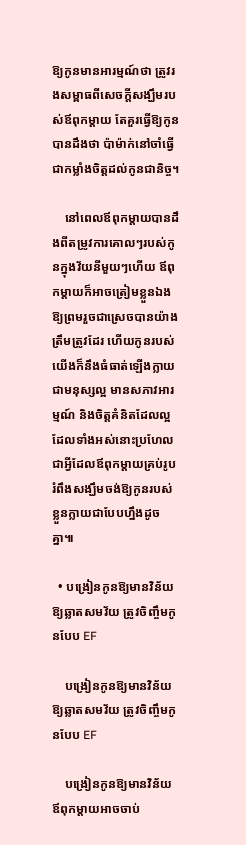ឱ្យកូនមានអារម្មណ៍ថា ត្រូវរងសម្ពាធពីសេចក្ដីសង្ឃឹមរបស់ឪពុកម្ដាយ តែគួរធ្វើឱ្យកូនបានដឹងថា ប៉ាម៉ាក់នៅចាំធ្វើជាកម្លាំងចិត្តដល់កូនជានិច្ច។

    នៅពេលឪពុកម្ដាយបានដឹងពីតម្រូវការគោលៗរបស់កូនក្នុងវ័យនីមួយៗហើយ ឪពុកម្ដាយក៏អាចត្រៀមខ្លួនឯងឱ្យព្រមរួចជាស្រេចបានយ៉ាងត្រឹមត្រូវដែរ ហើយកូនរបស់យើងក៏នឹងធំធាត់ឡើងក្លាយជាមនុស្សល្អ មានសភាវអារម្មណ៍ និងចិត្តគំនិតដែលល្អ ដែលទាំងអស់នោះប្រហែលជាអ្វីដែលឪពុកម្ដាយគ្រប់រូបរំពឹងសង្ឃឹមចង់ឱ្យកូនរបស់ខ្លួនក្លាយជាបែបហ្នឹងដូចគ្នា៕

  • បង្រៀនកូនឱ្យមានវិន័យ ឱ្យឆ្លាតសមវ័យ ត្រូវចិញ្ចឹមកូនបែប EF

    បង្រៀនកូនឱ្យមានវិន័យ ឱ្យឆ្លាតសមវ័យ ត្រូវចិញ្ចឹមកូនបែប EF

    បង្រៀនកូនឱ្យមានវិន័យ ឪពុកម្ដាយអាចចាប់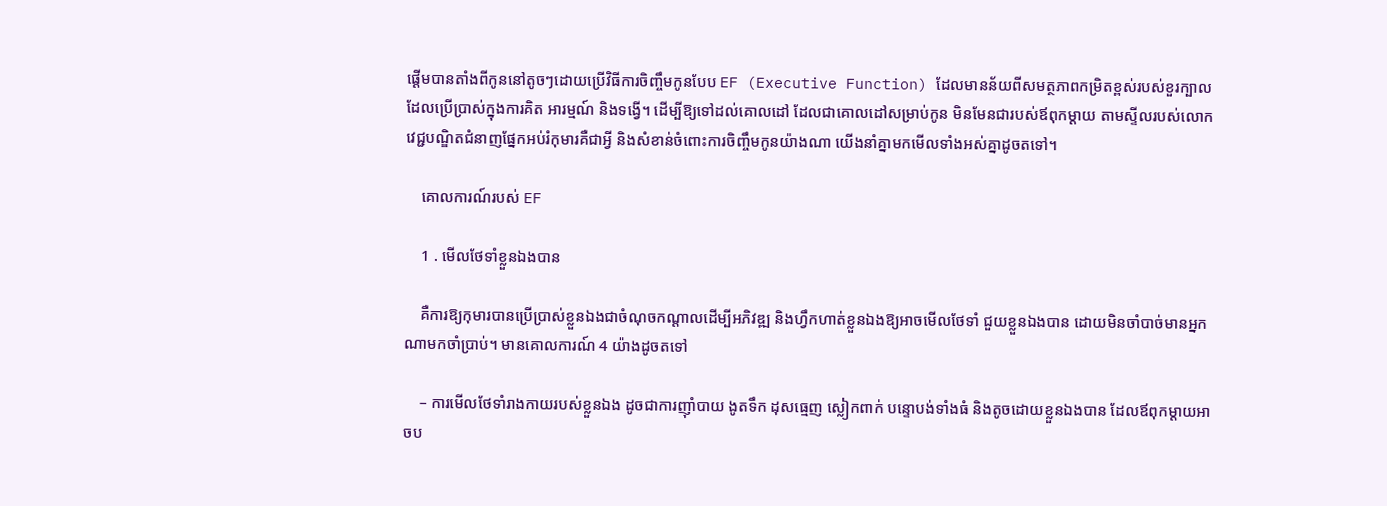ផ្ដើមបានតាំងពីកូននៅតូចៗដោយប្រើវិធីការចិញ្ចឹមកូនបែប EF (Executive Function) ដែលមានន័យពីសមត្ថភាពកម្រិតខ្ពស់របស់ខួរក្បាលដែលប្រើប្រាស់ក្នុងការគិត អារម្មណ៍ និងទង្វើ។ ដើម្បីឱ្យទៅដល់គោលដៅ ដែលជាគោលដៅសម្រាប់កូន មិនមែនជារបស់ឪពុកម្ដាយ តាមស្ទីលរបស់លោកវេជ្ជបណ្ឌិតជំនាញផ្នែកអប់រំកុមារគឺជាអ្វី និងសំខាន់ចំពោះការចិញ្ចឹមកូនយ៉ាងណា យើងនាំគ្នាមកមើលទាំងអស់គ្នាដូចតទៅ។

    គោលការណ៍របស់ EF

    1 . មើលថែទាំខ្លួនឯងបាន

    គឺការឱ្យកុមារបានប្រើប្រាស់ខ្លួនឯងជាចំណុចកណ្ដាលដើម្បីអភិវឌ្ឍ និងហ្វឹកហាត់ខ្លួនឯងឱ្យអាចមើលថែទាំ ជួយខ្លួនឯងបាន ដោយមិនចាំបាច់មានអ្នកណាមកចាំប្រាប់។ មានគោលការណ៍ 4 យ៉ាងដូចតទៅ

    – ការមើលថែទាំរាងកាយរបស់ខ្លួនឯង ដូចជាការញ៉ាំបាយ ងូតទឹក ដុសធ្មេញ ស្លៀកពាក់ បន្ទោបង់ទាំងធំ និងតូចដោយខ្លួនឯងបាន ដែលឪពុកម្ដាយអាចប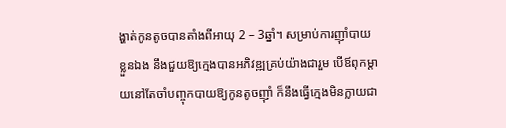ង្ហាត់កូនតូចបានតាំងពីអាយុ 2 – 3ឆ្នាំ។ សម្រាប់ការញ៉ាំបាយខ្លួនឯង នឹងជួយឱ្យក្មេងបានអភិវឌ្ឍគ្រប់យ៉ាងជារួម បើឪពុកម្ដាយនៅតែចាំបញ្ចុកបាយឱ្យកូនតូចញ៉ាំ ក៏នឹងធ្វើក្មេងមិនក្លាយជា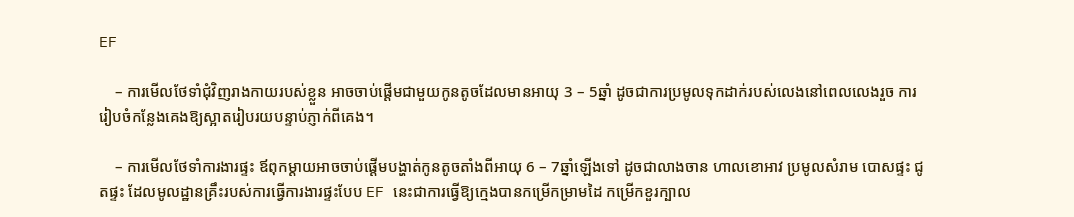EF

    – ការមើលថែទាំជុំវិញរាងកាយរបស់ខ្លួន អាចចាប់ផ្ដើមជាមួយកូនតូចដែលមានអាយុ 3 – 5ឆ្នាំ ដូចជាការប្រមូលទុកដាក់របស់លេងនៅពេលលេងរួច ការរៀបចំកន្លែងគេងឱ្យស្អាតរៀបរយបន្ទាប់ភ្ញាក់ពីគេង។

    – ការមើលថែទាំការងារផ្ទះ ឪពុកម្ដាយអាចចាប់ផ្ដើមបង្ហាត់កូនតូចតាំងពីអាយុ 6 – 7ឆ្នាំឡើងទៅ ដូចជាលាងចាន ហាលខោអាវ ប្រមូលសំរាម បោសផ្ទះ ជូតផ្ទះ ដែលមូលដ្ឋានគ្រឹះរបស់ការធ្វើការងារផ្ទះបែប EF នេះជាការធ្វើឱ្យក្មេងបានកម្រើកម្រាមដៃ កម្រើកខួរក្បាល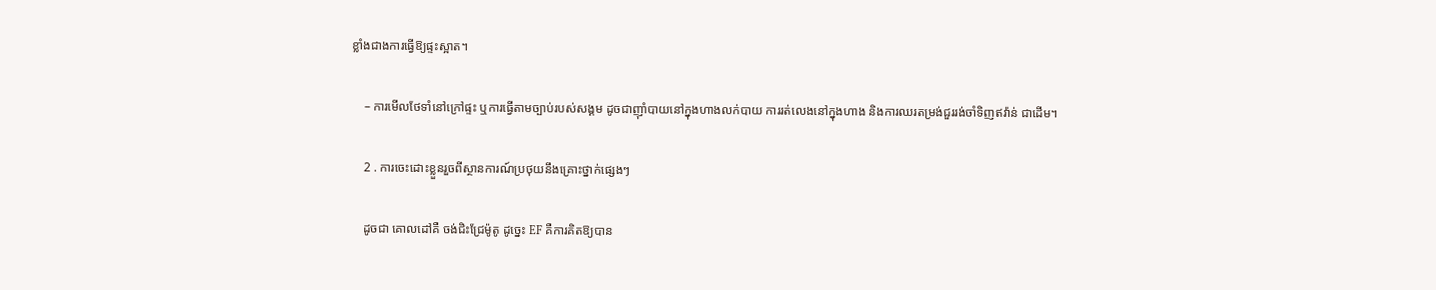ខ្លាំងជាងការធ្វើឱ្យផ្ទះស្អាត។

    – ការមើលថែទាំនៅក្រៅផ្ទះ ឬការធ្វើតាមច្បាប់របស់សង្គម ដូចជាញ៉ាំបាយនៅក្នុងហាងលក់បាយ ការរត់លេងនៅក្នុងហាង និងការឈរតម្រង់ជួររង់ចាំទិញឥវ៉ាន់ ជាដើម។

    2 . ការចេះដោះខ្លួនរួចពីស្ថានការណ៍ប្រថុយនឹងគ្រោះថ្នាក់ផ្សេងៗ

    ដូចជា គោលដៅគឺ ចង់ជិះជ្រែម៉ូតូ ដូច្នេះ EF គឺការគិតឱ្យបាន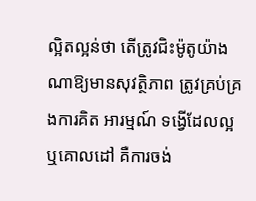ល្អិតល្អន់ថា តើត្រូវជិះម៉ូតូយ៉ាងណាឱ្យមានសុវត្ថិភាព ត្រូវគ្រប់គ្រងការគិត អារម្មណ៍ ទង្វើដែលល្អ ឬគោលដៅ គឺការចង់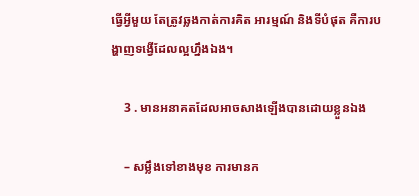ធ្វើអ្វីមួយ តែត្រូវឆ្លងកាត់ការគិត អារម្មណ៍ និងទីបំផុត គឺការបង្ហាញទង្វើដែលល្អហ្នឹងឯង។

    3 . មានអនាគតដែលអាចសាងឡើងបានដោយខ្លួនឯង

    – សម្លឹងទៅខាងមុខ ការមានក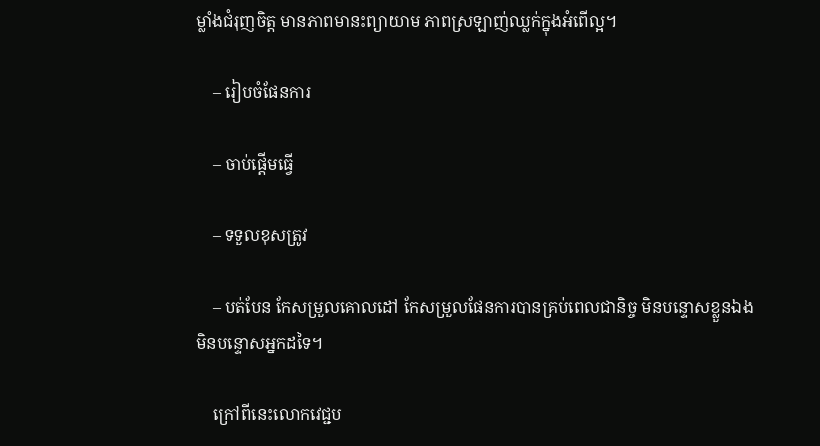ម្លាំងជំរុញចិត្ត មានភាពមានះព្យាយាម ភាពស្រឡាញ់ឈ្លក់ក្នុងអំពើល្អ។

    – រៀបចំផែនការ

    – ចាប់ផ្ដើមធ្វើ

    – ទទួលខុសត្រូវ

    – បត់បែន កែសម្រួលគោលដៅ កែសម្រួលផែនការបានគ្រប់ពេលជានិច្ច មិនបន្ទោសខ្លួនឯង មិនបន្ទោសអ្នកដទៃ។

    ក្រៅពីនេះលោកវេជ្ជប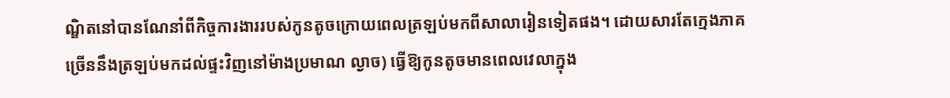ណ្ឌិតនៅបានណែនាំពីកិច្ចការងាររបស់កូនតូចក្រោយពេលត្រឡប់មកពីសាលារៀនទៀតផង។ ដោយសារតែក្មេងភាគច្រើននឹងត្រឡប់មកដល់ផ្ទះវិញនៅម៉ាងប្រមាណ ល្ងាច) ធ្វើឱ្យកូនតូចមានពេលវេលាក្នុង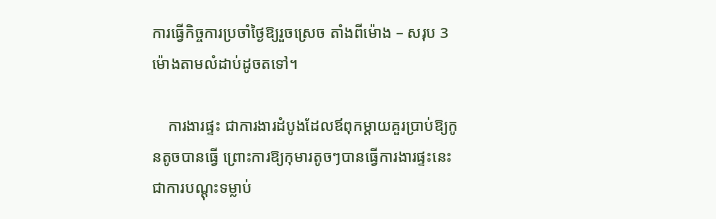ការធ្វើកិច្ចការប្រចាំថ្ងៃឱ្យរួចស្រេច តាំងពីម៉ោង – សរុប 3 ម៉ោងតាមលំដាប់ដូចតទៅ។

    ការងារផ្ទះ ជាការងារដំបូងដែលឪពុកម្ដាយគួរប្រាប់ឱ្យកូនតូចបានធ្វើ ព្រោះការឱ្យកុមារតូចៗបានធ្វើការងារផ្ទះនេះ ជាការបណ្ដុះទម្លាប់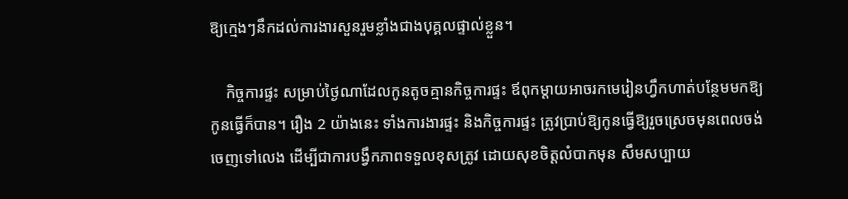ឱ្យក្មេងៗនឹកដល់ការងារសួនរួមខ្លាំងជាងបុគ្គលផ្ទាល់ខ្លួន។

    កិច្ចការផ្ទះ សម្រាប់ថ្ងៃណាដែលកូនតូចគ្មានកិច្ចការផ្ទះ ឪពុកម្ដាយអាចរកមេរៀនហ្វឹកហាត់បន្ថែមមកឱ្យកូនធ្វើក៏បាន។ រឿង 2 យ៉ាងនេះ ទាំងការងារផ្ទះ និងកិច្ចការផ្ទះ ត្រូវប្រាប់ឱ្យកូនធ្វើឱ្យរួចស្រេចមុនពេលចង់ចេញទៅលេង ដើម្បីជាការបង្វឹកភាពទទួលខុសត្រូវ ដោយសុខចិត្តលំបាកមុន សឹមសប្បាយ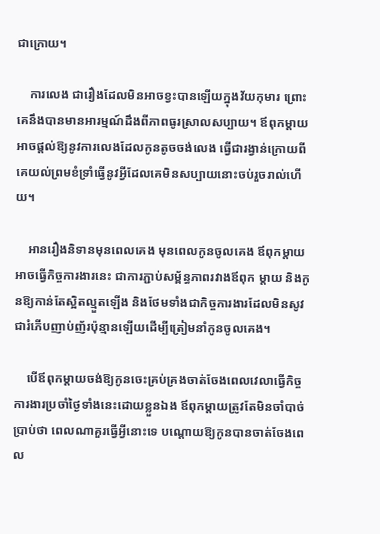ជាក្រោយ។

    ការលេង ជារឿងដែលមិនអាចខ្វះបានឡើយក្នុងវ័យកុមារ ព្រោះគេនឹងបានមានអារម្មណ៍ដឹងពីភាពធូរស្រាលសប្បាយ។ ឪពុកម្ដាយអាចផ្ដល់ឱ្យនូវការលេងដែលកូនតូចចង់លេង ធ្វើជារង្វាន់ក្រោយពីគេយល់ព្រមខំទ្រាំធ្វើនូវអ្វីដែលគេមិនសប្បាយនោះចប់រួចរាល់ហើយ។

    អានរឿងនិទានមុនពេលគេង មុនពេលកូនចូលគេង ឪពុកម្ដាយអាចធ្វើកិច្ចការងារនេះ ជាការភ្ជាប់សម្ព័ន្ធភាពរវាងឪពុក ម្ដាយ និងកូនឱ្យកាន់តែស្អិតល្មួតឡើង និងថែមទាំងជាកិច្ចការងារដែលមិនសូវជារំភើបញាប់ញ័រប៉ុន្មានឡើយដើម្បីត្រៀមនាំកូនចូលគេង។

    បើឪពុកម្ដាយចង់ឱ្យកូនចេះគ្រប់គ្រងចាត់ចែងពេលវេលាធ្វើកិច្ចការងារប្រចាំថ្ងៃទាំងនេះដោយខ្លួនឯង ឪពុកម្ដាយត្រូវតែមិនចាំបាច់ប្រាប់ថា ពេលណាគួរធ្វើអ្វីនោះទេ បណ្ដោយឱ្យកូនបានចាត់ចែងពេល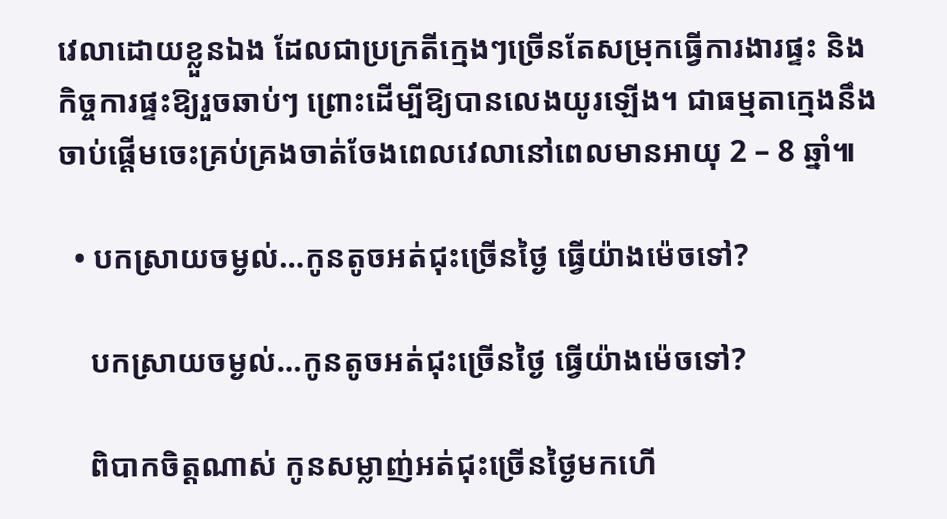វេលាដោយខ្លួនឯង ដែលជាប្រក្រតីក្មេងៗច្រើនតែសម្រុកធ្វើការងារផ្ទះ និងកិច្ចការផ្ទះឱ្យរួចឆាប់ៗ ព្រោះដើម្បីឱ្យបានលេងយូរឡើង។ ជាធម្មតាក្មេងនឹងចាប់ផ្ដើមចេះគ្រប់គ្រងចាត់ចែងពេលវេលានៅពេលមានអាយុ 2 – 8 ឆ្នាំ៕

  • បកស្រាយចម្ងល់…កូនតូចអត់ជុះច្រើនថ្ងៃ ធ្វើយ៉ាងម៉េចទៅ?

    បកស្រាយចម្ងល់…កូនតូចអត់ជុះច្រើនថ្ងៃ ធ្វើយ៉ាងម៉េចទៅ?

    ពិបាកចិត្តណាស់ កូនសម្លាញ់អត់ជុះច្រើនថ្ងៃមកហើ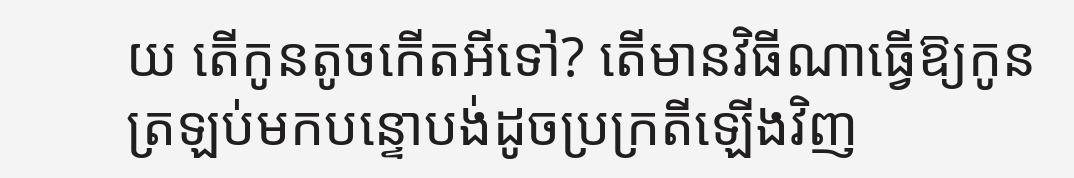យ តើកូនតូចកើតអីទៅ? តើមានវិធីណាធ្វើឱ្យកូនត្រឡប់មកបន្ទោបង់ដូចប្រក្រតីឡើងវិញ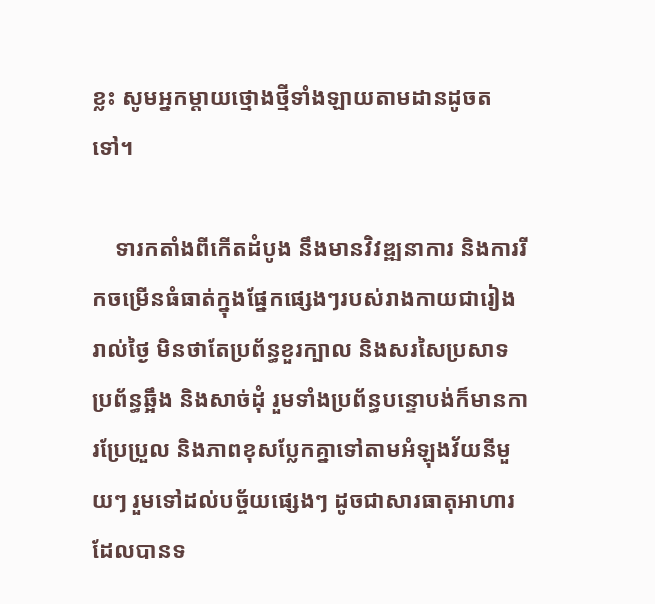ខ្លះ សូមអ្នកម្ដាយថ្មោងថ្មីទាំងឡាយតាមដានដូចតទៅ។

    ទារកតាំងពីកើតដំបូង នឹងមានវិវឌ្ឍនាការ និងការរីកចម្រើនធំធាត់ក្នុងផ្នែកផ្សេងៗរបស់រាងកាយជារៀងរាល់ថ្ងៃ មិនថាតែប្រព័ន្ធខួរក្បាល និងសរសៃប្រសាទ ប្រព័ន្ធឆ្អឹង និងសាច់ដុំ រួមទាំងប្រព័ន្ធបន្ទោបង់ក៏មានការប្រែប្រួល និងភាពខុសប្លែកគ្នាទៅតាមអំឡុងវ័យនីមួយៗ រួមទៅដល់បច្ច័យផ្សេងៗ ដូចជាសារធាតុអាហារដែលបានទ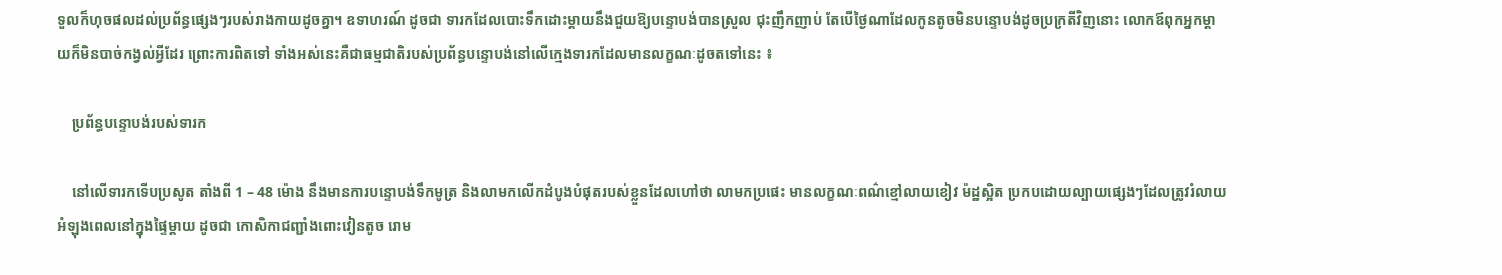ទួលក៏ហុចផលដល់ប្រព័ន្ធផ្សេងៗរបស់រាងកាយដូចគ្នា។ ឧទាហរណ៍ ដូចជា ទារកដែលបោះទឹកដោះម្ដាយនឹងជួយឱ្យបន្ទោបង់បានស្រួល ជុះញឹកញាប់ តែបើថ្ងៃណាដែលកូនតូចមិនបន្ទោបង់ដូចប្រក្រតីវិញនោះ លោកឪពុកអ្នកម្ដាយក៏មិនបាច់កង្វល់អ្វីដែរ ព្រោះការពិតទៅ ទាំងអស់នេះគឺជាធម្មជាតិរបស់ប្រព័ន្ធបន្ទោបង់នៅលើក្មេងទារកដែលមានលក្ខណៈដូចតទៅនេះ ៖

    ប្រព័ន្ធបន្ទោបង់របស់ទារក

    នៅលើទារកទើបប្រសូត តាំងពី 1 – 48 ម៉ោង នឹងមានការបន្ទោបង់ទឹកមូត្រ និងលាមកលើកដំបូងបំផុតរបស់ខ្លួនដែលហៅថា លាមកប្រផេះ មានលក្ខណៈពណ៌ខ្មៅលាយខៀវ ម៉ដ្ឋស្អិត ប្រកបដោយល្បាយផ្សេងៗដែលត្រូវរំលាយអំឡុងពេលនៅក្នុងផ្ទៃម្ដាយ ដូចជា កោសិកាជញ្ជាំងពោះវៀនតូច រោម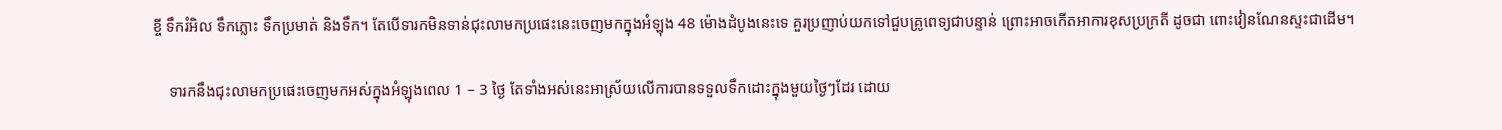ខ្ចី ទឹករំអិល ទឹកភ្លោះ ទឹកប្រមាត់ និងទឹក។ តែបើទារកមិនទាន់ជុះលាមកប្រផេះនេះចេញមកក្នុងអំឡុង 48 ម៉ោងដំបូងនេះទេ គួរប្រញាប់យកទៅជួបគ្រូពេទ្យជាបន្ទាន់ ព្រោះអាចកើតអាការខុសប្រក្រតី ដូចជា ពោះវៀនណែនស្ទះជាដើម។

    ទារកនឹងជុះលាមកប្រផេះចេញមកអស់ក្នុងអំឡុងពេល 1 – 3 ថ្ងៃ តែទាំងអស់នេះអាស្រ័យលើការបានទទួលទឹកដោះក្នុងមួយថ្ងៃៗដែរ ដោយ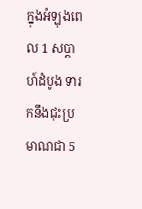ក្នុងអំឡុងពេល 1 សប្ដាហ៍ដំបូង ទារកនឹងជុះប្រមាណជា 5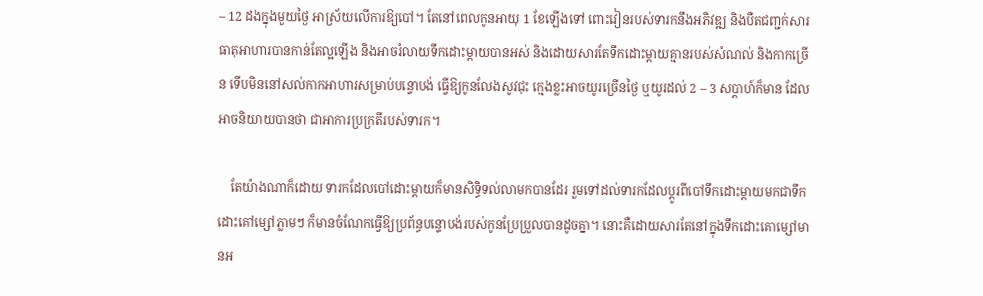– 12 ដងក្នុងមួយថ្ងៃ អាស្រ័យលើការឱ្យបៅ។ តែនៅពេលកូនអាយុ 1 ខែឡើងទៅ ពោះវៀនរបស់ទារកនឹងអភិវឌ្ឍ និងបឺតជញ្ជក់សារធាតុអាហារបានកាន់តែល្អឡើង និងអាចរំលាយទឹកដោះម្ដាយបានអស់ និងដោយសារតែទឹកដោះម្ដាយគ្មានរបស់សំណល់ និងកាកច្រើន ទើបមិននៅសល់កាកអាហារសម្រាប់បន្ទោបង់ ធ្វើឱ្យកូនលែងសូវជុះ ក្មេងខ្លះអាចយូរច្រើនថ្ងៃ ឬយូរដល់ 2 – 3 សប្ដាហ៍ក៏មាន ដែលអាចនិយាយបានថា ជាអាការប្រក្រតីរបស់ទារក។

    តែយ៉ាងណាក៏ដោយ ទារកដែលបៅដោះម្ដាយក៏មានសិទ្ធិទល់លាមកបានដែរ រួមទៅដល់ទារកដែលប្ដូរពីបៅទឹកដោះម្ដាយមកជាទឹកដោះគៅម្សៅភ្លាមៗ ក៏មានចំណែកធ្វើឱ្យប្រព័ន្ធបន្ទោបង់របស់កូនប្រែប្រួលបានដូចគ្នា។ នោះគឺដោយសារតែនៅក្នុងទឹកដោះគោម្សៅមានអ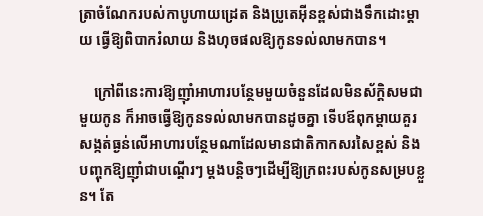ត្រាចំណែករបស់កាបូហាយដ្រេត និងប្រូតេអ៊ីនខ្ពស់ជាងទឹកដោះម្ដាយ ធ្វើឱ្យពិបាករំលាយ និងហុចផលឱ្យកូនទល់លាមកបាន។

    ក្រៅពីនេះការឱ្យញ៉ាំអាហារបន្ថែមមួយចំនួនដែលមិនស័ក្តិសមជាមួយកូន ក៏អាចធ្វើឱ្យកូនទល់លាមកបានដូចគ្នា ទើបឪពុកម្ដាយគួរសង្កត់ធ្ងន់លើអាហារបន្ថែមណាដែលមានជាតិកាកសរសៃខ្ពស់ និងបញ្ចុកឱ្យញ៉ាំជាបណ្ដើរៗ ម្ដងបន្តិចៗដើម្បីឱ្យក្រពះរបស់កូនសម្របខ្លួន។ តែ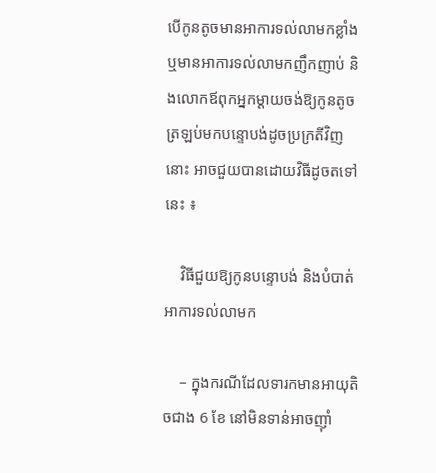បើកូនតូចមានអាការទល់លាមកខ្លាំង ឬមានអាការទល់លាមកញឹកញាប់ និងលោកឪពុកអ្នកម្ដាយចង់ឱ្យកូនតូចត្រឡប់មកបន្ទោបង់ដូចប្រក្រតីវិញនោះ អាចជួយបានដោយវិធីដូចតទៅនេះ ៖

    វិធីជួយឱ្យកូនបន្ទោបង់ និងបំបាត់អាការទល់លាមក

    – ក្នុងករណីដែលទារកមានអាយុតិចជាង 6 ខែ នៅមិនទាន់អាចញ៉ាំ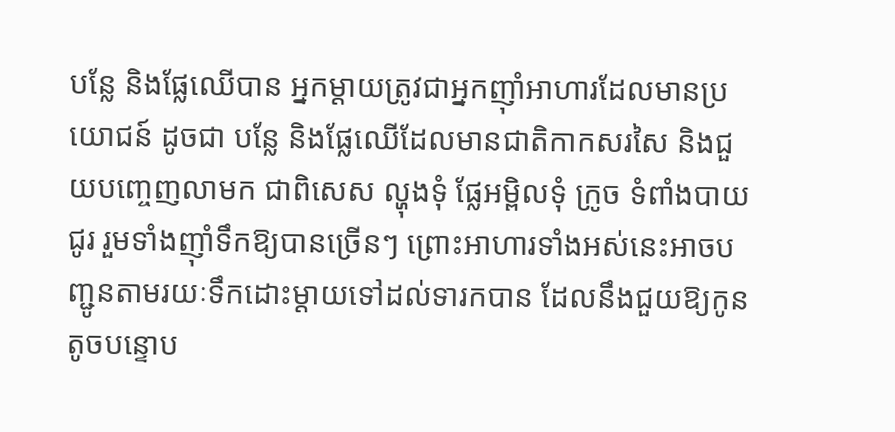បន្លែ និងផ្លែឈើបាន អ្នកម្ដាយត្រូវជាអ្នកញ៉ាំអាហារដែលមានប្រយោជន៍ ដូចជា បន្លែ និងផ្លែឈើដែលមានជាតិកាកសរសៃ និងជួយបញ្ចេញលាមក ជាពិសេស ល្ហុងទុំ ផ្លែអម្ពិលទុំ ក្រូច ទំពាំងបាយជូរ រួមទាំងញ៉ាំទឹកឱ្យបានច្រើនៗ ព្រោះអាហារទាំងអស់នេះអាចបញ្ជូនតាមរយៈទឹកដោះម្ដាយទៅដល់ទារកបាន ដែលនឹងជួយឱ្យកូនតូចបន្ទោប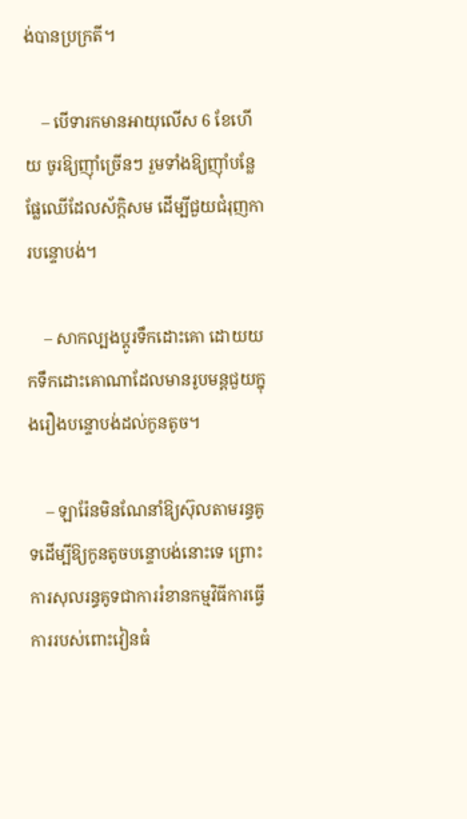ង់បានប្រក្រតី។

    – បើទារកមានអាយុលើស 6 ខែហើយ ចូរឱ្យញ៉ាំច្រើនៗ រួមទាំងឱ្យញ៉ាំបន្លែផ្លែឈើដែលស័ក្តិសម ដើម្បីជួយជំរុញការបន្ទោបង់។

    – សាកល្បងប្ដូរទឹកដោះគោ ដោយយកទឹកដោះគោណាដែលមានរូបមន្តជួយក្នុងរឿងបន្ទោបង់ដល់កូនតូច។

    – ឡារ៉ែនមិនណែនាំឱ្យស៊ុលតាមរន្ធគូទដើម្បីឱ្យកូនតូចបន្ទោបង់នោះទេ ព្រោះការសុលរន្ធគូទជាការរំខានកម្មវិធីការធ្វើការរបស់ពោះវៀនធំ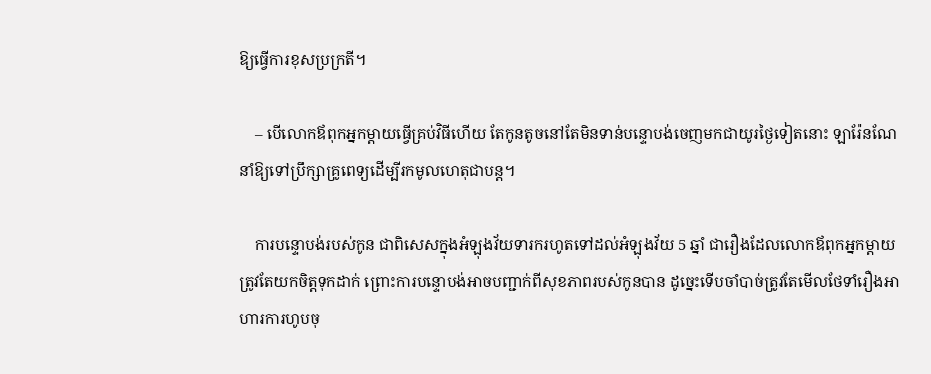ឱ្យធ្វើការខុសប្រក្រតី។

    – បើលោកឪពុកអ្នកម្ដាយធ្វើគ្រប់វិធីហើយ តែកូនតូចនៅតែមិនទាន់បន្ទោបង់ចេញមកជាយូរថ្ងៃទៀតនោះ ឡារ៉ែនណែនាំឱ្យទៅប្រឹក្សាគ្រូពេទ្យដើម្បីរកមូលហេតុជាបន្ត។

    ការបន្ទោបង់របស់កូន ជាពិសេសក្នុងអំឡុងវ័យទារករហូតទៅដល់អំឡុងវ័យ 5 ឆ្នាំ ជារឿងដែលលោកឪពុកអ្នកម្ដាយត្រូវតែយកចិត្តទុកដាក់ ព្រោះការបន្ទោបង់អាចបញ្ជាក់ពីសុខភាពរបស់កូនបាន ដូច្នេះទើបចាំបាច់ត្រូវតែមើលថែទាំរឿងអាហារការហូបចុ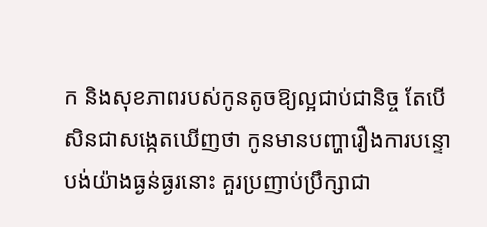ក និងសុខភាពរបស់កូនតូចឱ្យល្អជាប់ជានិច្ច តែបើសិនជាសង្កេតឃើញថា កូនមានបញ្ហារឿងការបន្ទោបង់យ៉ាងធ្ងន់ធ្ងរនោះ គួរប្រញាប់ប្រឹក្សាជា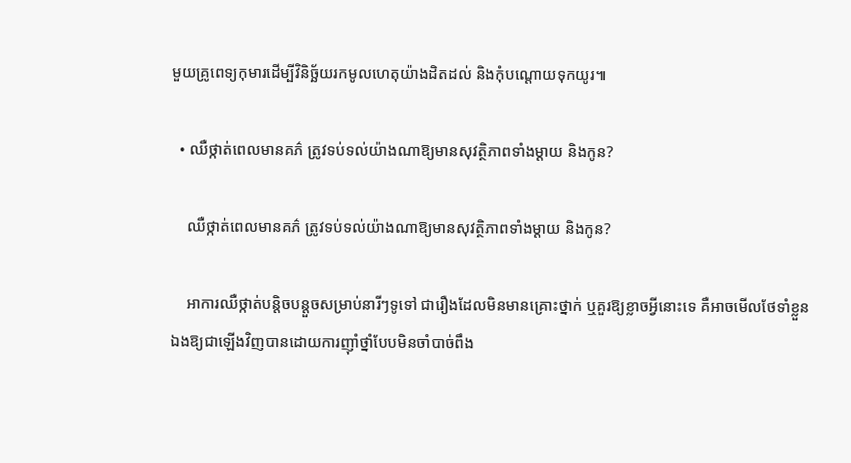មួយគ្រូពេទ្យកុមារដើម្បីវិនិច្ឆ័យរកមូលហេតុយ៉ាងដិតដល់ និងកុំបណ្ដោយទុកយូរ៕

  • ឈឺថ្កាត់ពេលមានគភ៌ ត្រូវទប់ទល់យ៉ាងណាឱ្យមានសុវត្ថិភាពទាំងម្ដាយ និងកូន?

    ឈឺថ្កាត់ពេលមានគភ៌ ត្រូវទប់ទល់យ៉ាងណាឱ្យមានសុវត្ថិភាពទាំងម្ដាយ និងកូន?

    អាការឈឺថ្កាត់បន្តិចបន្តួចសម្រាប់នារីៗទូទៅ ជារឿងដែលមិនមានគ្រោះថ្នាក់ ឬគួរឱ្យខ្លាចអ្វីនោះទេ គឺអាចមើលថែទាំខ្លួនឯងឱ្យជាឡើងវិញបានដោយការញ៉ាំថ្នាំបែបមិនចាំបាច់ពឹង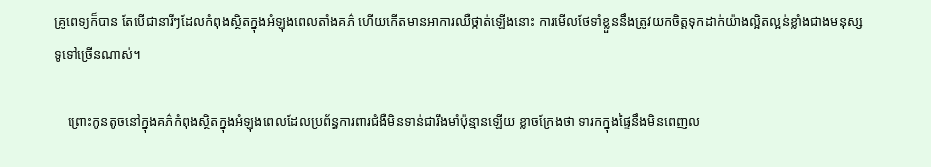គ្រូពេទ្យក៏បាន តែបើជានារីៗដែលកំពុងស្ថិតក្នុងអំឡុងពេលតាំងគភ៌ ហើយកើតមានអាការឈឺថ្កាត់ឡើងនោះ ការមើលថែទាំខ្លួននឹងត្រូវយកចិត្តទុកដាក់យ៉ាងល្អិតល្អន់ខ្លាំងជាងមនុស្សទូទៅច្រើនណាស់។

    ព្រោះកូនតូចនៅក្នុងគភ៌កំពុងស្ថិតក្នុងអំឡុងពេលដែលប្រព័ន្ធការពារជំងឺមិនទាន់ជារឹងមាំប៉ុន្មានឡើយ ខ្លាចក្រែងថា ទារកក្នុងផ្ទៃនឹងមិនពេញល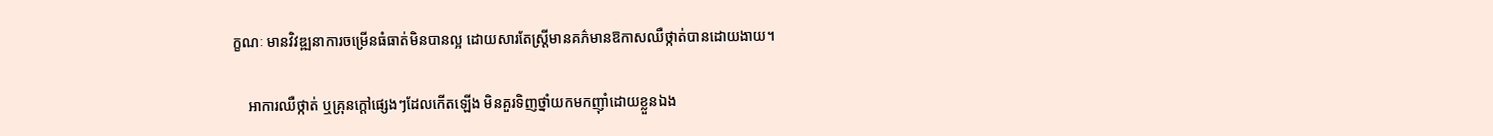ក្ខណៈ មានវិវឌ្ឍនាការចម្រើនធំធាត់មិនបានល្អ ដោយសារតែស្រ្តីមានគភ៌មានឱកាសឈឺថ្កាត់បានដោយងាយ។

    អាការឈឺថ្កាត់ ឬគ្រុនក្ដៅផ្សេងៗដែលកើតឡើង មិនគួរទិញថ្នាំយកមកញ៉ាំដោយខ្លួនឯង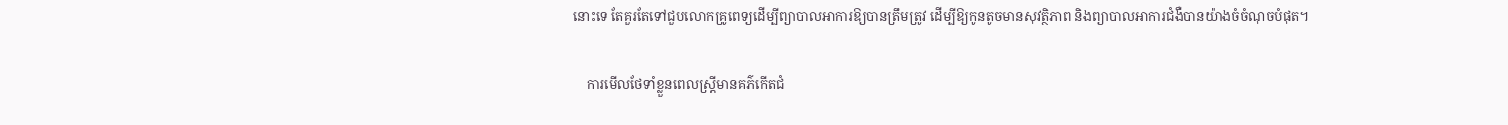នោះទេ តែគួរតែទៅជួបលោកគ្រូពេទ្យដើម្បីព្យាបាលអាការឱ្យបានត្រឹមត្រូវ ដើម្បីឱ្យកូនតូចមានសុវត្ថិភាព និងព្យាបាលអាការជំងឺបានយ៉ាងចំចំណុចបំផុត។

    ការមើលថែទាំខ្លួនពេលស្រ្តីមានគភ៌កើតជំ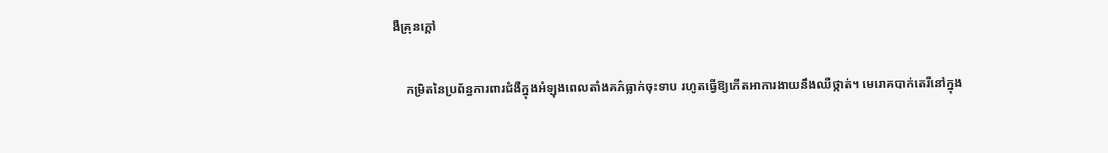ងឺគ្រុនក្ដៅ

    កម្រិតនៃប្រព័ន្ធការពារជំងឺក្នុងអំឡុងពេលតាំងគភ៌ធ្លាក់ចុះទាប រហូតធ្វើឱ្យកើតអាការងាយនឹងឈឺថ្កាត់។ មេរោគបាក់តេរីនៅក្នុង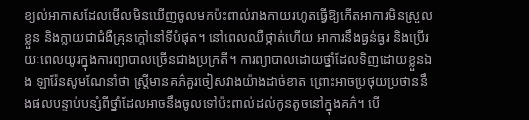ខ្យល់អាកាសដែលមើលមិនឃើញចូលមកប៉ះពាល់រាងកាយរហូតធ្វើឱ្យកើតអាការមិនស្រួលខ្លួន និងក្លាយជាជំងឺគ្រុនក្ដៅនៅទីបំផុត។ នៅពេលឈឺថ្កាត់ហើយ អាការនឹងធ្ងន់ធ្ងរ និងប្រើរយៈពេលយូរក្នុងការព្យាបាលច្រើនជាងប្រក្រតី។ ការព្យាបាលដោយថ្នាំដែលទិញដោយខ្លួនឯង ឡារ៉ែនសូមណែនាំថា ស្រ្តីមានគភ៌គួរចៀសវាងយ៉ាងដាច់ខាត ព្រោះអាចប្រថុយប្រថាននឹងផលបន្ទាប់បន្សំពីថ្នាំដែលអាចនឹងចូលទៅប៉ះពាល់ដល់កូនតូចនៅក្នុងគភ៌។ បើ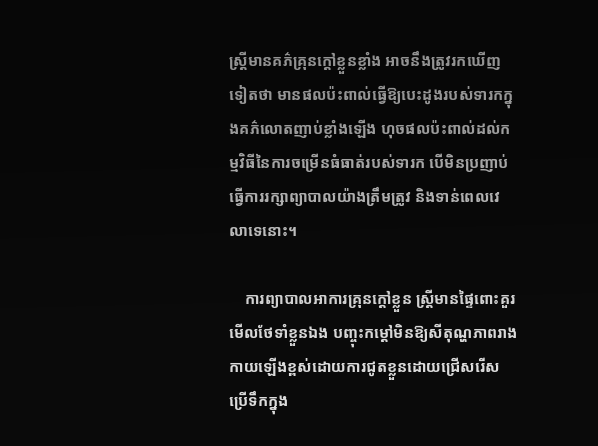ស្រ្តីមានគភ៌គ្រុនក្ដៅខ្លួនខ្លាំង អាចនឹងត្រូវរកឃើញទៀតថា មានផលប៉ះពាល់ធ្វើឱ្យបេះដូងរបស់ទារកក្នុងគភ៌លោតញាប់ខ្លាំងឡើង ហុចផលប៉ះពាល់ដល់កម្មវិធីនៃការចម្រើនធំធាត់របស់ទារក បើមិនប្រញាប់ធ្វើការរក្សាព្យាបាលយ៉ាងត្រឹមត្រូវ និងទាន់ពេលវេលាទេនោះ។

    ការព្យាបាលអាការគ្រុនក្ដៅខ្លួន ស្រ្តីមានផ្ទៃពោះគួរមើលថែទាំខ្លួនឯង បញ្ចុះកម្ដៅមិនឱ្យសីតុណ្ហភាពរាងកាយឡើងខ្ពស់ដោយការជូតខ្លួនដោយជ្រើសរើសប្រើទឹកក្នុង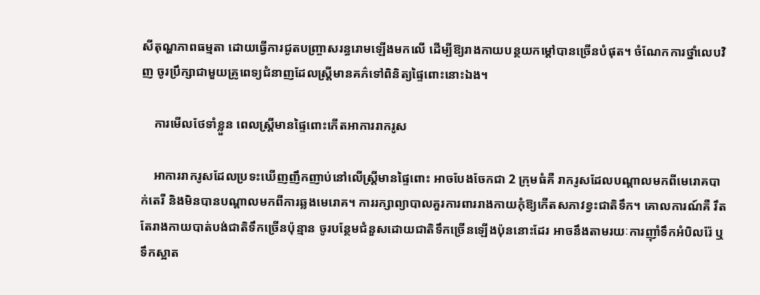សីតុណ្ហភាពធម្មតា ដោយធ្វើការជូតបញ្រ្ចាសរន្ធរោមឡើងមកលើ ដើម្បីឱ្យរាងកាយបន្ថយកម្ដៅបានច្រើនបំផុត។ ចំណែកការថ្នាំលេបវិញ ចូរប្រឹក្សាជាមួយគ្រូពេទ្យជំនាញដែលស្រ្តីមានគភ៌ទៅពិនិត្យផ្ទៃពោះនោះឯង។

    ការមើលថែទាំខ្លួន ពេលស្រ្តីមានផ្ទៃពោះកើតអាការរាករូស

    អាការរាករូសដែលប្រទះឃើញញឹកញាប់នៅលើស្រ្តីមានផ្ទៃពោះ អាចបែងចែកជា 2 ក្រុមធំគឺ រាករូសដែលបណ្ដាលមកពីមេរោគបាក់តេរី និងមិនបានបណ្ដាលមកពីការឆ្លងមេរោគ។ ការរក្សាព្យាបាលគួរការពាររាងកាយកុំឱ្យកើតសភាវខ្វះជាតិទឹក។ គោលការណ៍គឺ រឹតតែរាងកាយបាត់បង់ជាតិទឹកច្រើនប៉ុន្មាន ចូរបន្ថែមជំនួសដោយជាតិទឹកច្រើនឡើងប៉ុននោះដែរ អាចនឹងតាមរយៈការញ៉ាំទឹកអំបិលរ៉ែ ឬទឹកស្អាត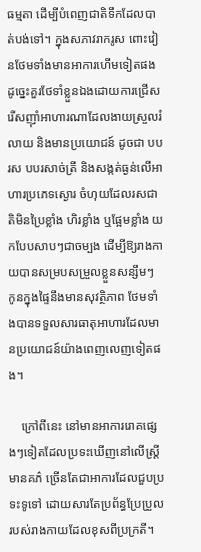ធម្មតា ដើម្បីបំពេញជាតិទឹកដែលបាត់បង់ទៅ។ ក្នុងសភាវរាករូស ពោះវៀនថែមទាំងមានអាការហើមទៀតផង ដូច្នេះគួរថែទាំខ្លួនឯងដោយការជ្រើសរើសញ៉ាំអាហារណាដែលងាយស្រួលរំលាយ និងមានប្រយោជន៍ ដូចជា បបរស បបរសាច់ត្រី និងសង្កត់ធ្ងន់លើអាហារប្រភេទស្ងោរ ចំហុយដែលរសជាតិមិនប្រៃខ្លាំង ហិរខ្លាំង ឬផ្អែមខ្លាំង យកបែបសាបៗជាចម្បង ដើម្បីឱ្យរាងកាយបានសម្របសម្រួលខ្លួនសន្សឹមៗ កូនក្នុងផ្ទៃនឹងមានសុវត្ថិភាព ថែមទាំងបានទទួលសារធាតុអាហារដែលមានប្រយោជន៍យ៉ាងពេញលេញទៀតផង។

    ក្រៅពីនេះ នៅមានអាការរោគផ្សេងៗទៀតដែលប្រទះឃើញនៅលើស្រ្តីមានគភ៌ ច្រើនតែជាអាការដែលជួបប្រទះទូទៅ ដោយសារតែប្រព័ន្ធប្រែប្រួលរបស់រាងកាយដែលខុសពីប្រក្រតី។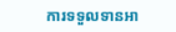ការទទួលទានអា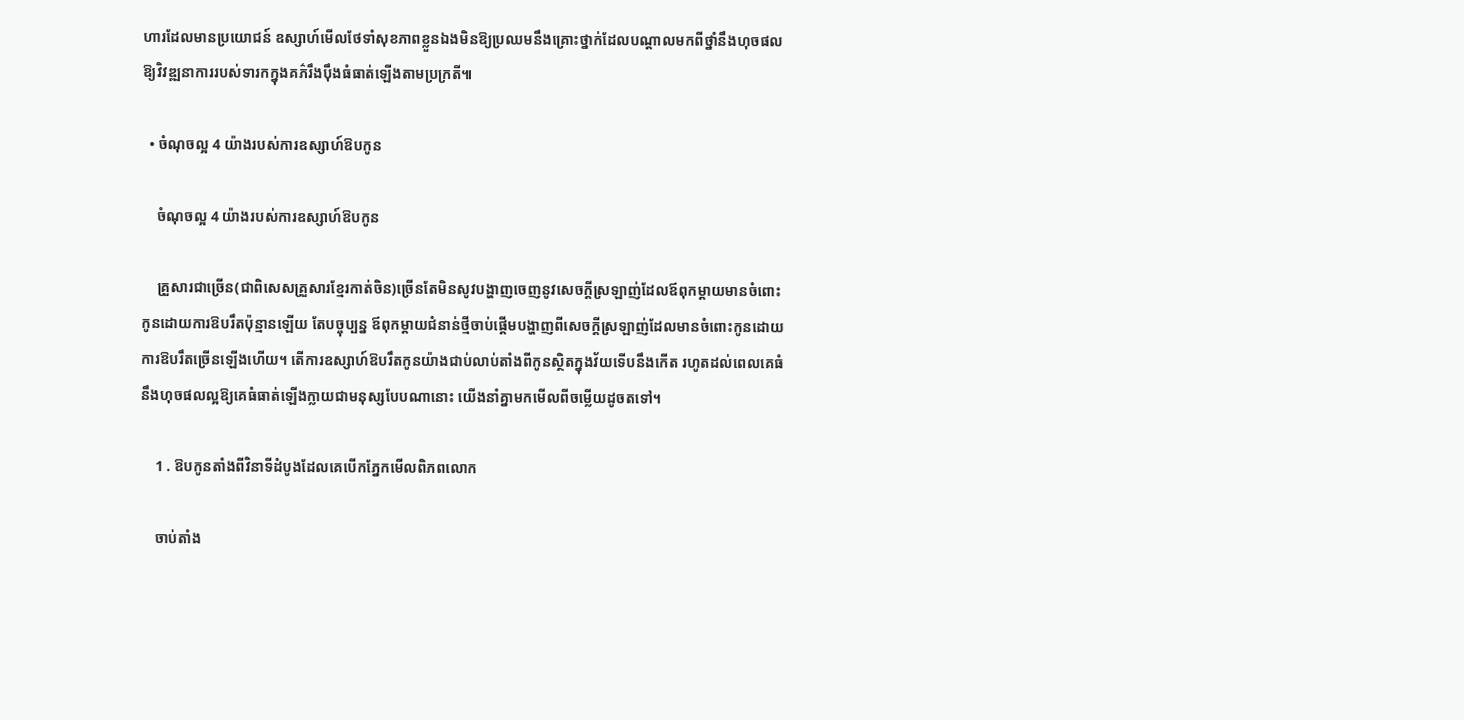ហារដែលមានប្រយោជន៍ ឧស្សាហ៍មើលថែទាំសុខភាពខ្លួនឯងមិនឱ្យប្រឈមនឹងគ្រោះថ្នាក់ដែលបណ្ដាលមកពីថ្នាំនឹងហុចផលឱ្យវិវឌ្ឍនាការរបស់ទារកក្នុងគភ៌រឹងប៉ឹងធំធាត់ឡើងតាមប្រក្រតី៕

  • ចំណុចល្អ 4 យ៉ាងរបស់ការឧស្សាហ៍ឱបកូន

    ចំណុចល្អ 4 យ៉ាងរបស់ការឧស្សាហ៍ឱបកូន

    គ្រួសារជាច្រើន(ជាពិសេសគ្រួសារខ្មែរកាត់ចិន)ច្រើនតែមិនសូវបង្ហាញចេញនូវសេចក្ដីស្រឡាញ់ដែលឪពុកម្ដាយមានចំពោះកូនដោយការឱបរឹតប៉ុន្មានឡើយ តែបច្ចុប្បន្ន ឪពុកម្ដាយជំនាន់ថ្មីចាប់ផ្ដើមបង្ហាញពីសេចក្ដីស្រឡាញ់ដែលមានចំពោះកូនដោយការឱបរឹតច្រើនឡើងហើយ។ តើការឧស្សាហ៍ឱបរឹតកូនយ៉ាងជាប់លាប់តាំងពីកូនស្ថិតក្នុងវ័យទើបនឹងកើត រហូតដល់ពេលគេធំ នឹងហុចផលល្អឱ្យគេធំធាត់ឡើងក្លាយជាមនុស្សបែបណានោះ យើងនាំគ្នាមកមើលពីចម្លើយដូចតទៅ។

    1 . ឱបកូនតាំងពីវិនាទីដំបូងដែលគេបើកភ្នែកមើលពិភពលោក

    ចាប់តាំង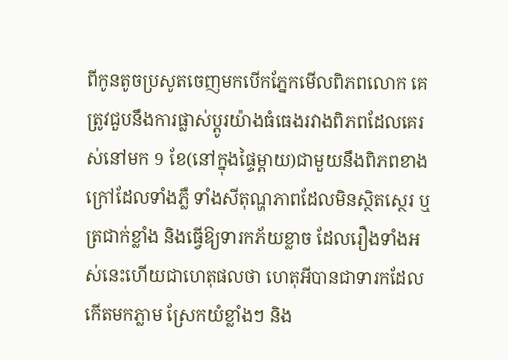ពីកូនតូចប្រសូតចេញមកបើកភ្នែកមើលពិភពលោក គេត្រូវជួបនឹងការផ្លាស់ប្ដូរយ៉ាងធំធេងរវាងពិភពដែលគេរស់នៅមក 9 ខែ(នៅក្នុងផ្ទៃម្ដាយ)ជាមួយនឹងពិភពខាងក្រៅដែលទាំងភ្លឺ ទាំងសីតុណ្ហភាពដែលមិនស្ថិតស្ថេរ ឬត្រជាក់ខ្លាំង និងធ្វើឱ្យទារកភ័យខ្លាច ដែលរឿងទាំងអស់នេះហើយជាហេតុផលថា ហេតុអីបានជាទារកដែលកើតមកភ្លាម ស្រែកយំខ្លាំងៗ និង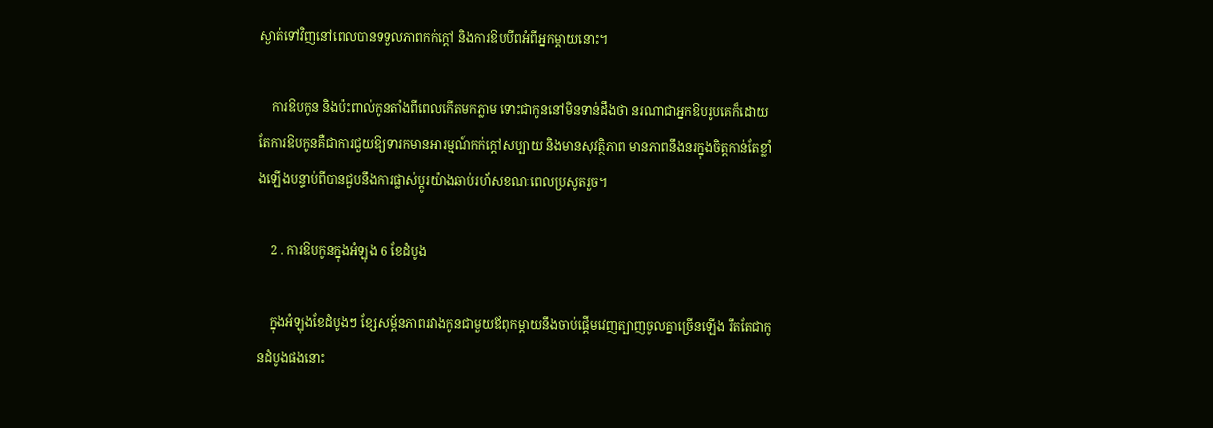ស្ងាត់ទៅវិញនៅពេលបានទទួលភាពកក់ក្ដៅ និងការឱបបីពអំពីអ្នកម្ដាយនោះ។

    ការឱបកូន និងប៉ះពាល់កូនតាំងពីពេលកើតមកភ្លាម ទោះជាកូននៅមិនទាន់ដឹងថា នរណាជាអ្នកឱបរូបគេក៏ដោយ តែការឱបកូនគឺជាការជួយឱ្យទារកមានអារម្មណ៍កក់ក្ដៅសប្បាយ និងមានសុវត្ថិភាព មានភាពនឹងនរក្នុងចិត្តកាន់តែខ្លាំងឡើងបន្ទាប់ពីបានជួបនឹងការផ្លាស់ប្ដូរយ៉ាងឆាប់រហ័សខណៈពេលប្រសូតរួច។

    2 . ការឱបកូនក្នុងអំឡុង 6 ខែដំបូង

    ក្នុងអំឡុងខែដំបូងៗ ខ្សែសម្ព័នភាពរវាងកូនជាមួយឪពុកម្ដាយនឹងចាប់ផ្ដើមវេញត្បាញចូលគ្នាច្រើនឡើង រឹតតែជាកូនដំបូងផងនោះ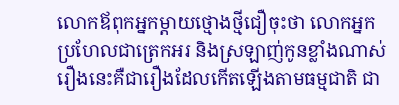លោកឪពុកអ្នកម្ដាយថ្មោងថ្មីជឿចុះថា លោកអ្នកប្រហែលជាត្រេកអរ និងស្រឡាញ់កូនខ្លាំងណាស់ រឿងនេះគឺជារឿងដែលកើតឡើងតាមធម្មជាតិ ជា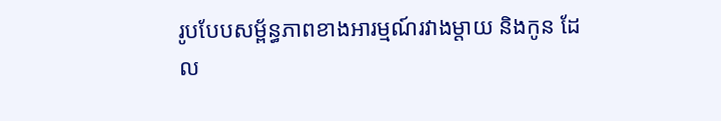រូបបែបសម្ព័ន្ធភាពខាងអារម្មណ៍រវាងម្ដាយ និងកូន ដែល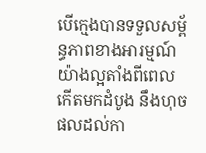បើក្មេងបានទទួលសម្ព័ន្ធភាពខាងអារម្មណ៍យ៉ាងល្អតាំងពីពេលកើតមកដំបូង នឹងហុចផលដល់កា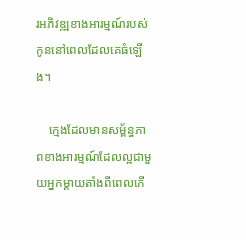រអភិវឌ្ឍខាងអារម្មណ៍របស់កូននៅពេលដែលគេធំឡើង។

    ក្មេងដែលមានសម្ព័ន្ធភាពខាងអារម្មណ៍ដែលល្អជាមួយអ្នកម្ដាយតាំងពីពេលកើ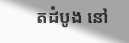តដំបូង នៅ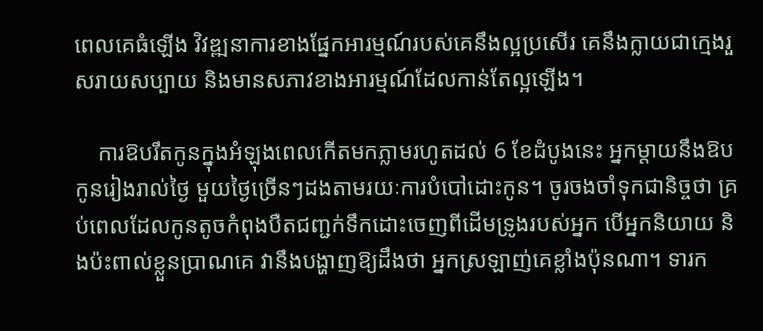ពេលគេធំឡើង វិវឌ្ឍនាការខាងផ្នែកអារម្មណ៍របស់គេនឹងល្អប្រសើរ គេនឹងក្លាយជាក្មេងរួសរាយសប្បាយ និងមានសភាវខាងអារម្មណ៍ដែលកាន់តែល្អឡើង។

    ការឱបរឹតកូនក្នុងអំឡុងពេលកើតមកភ្លាមរហូតដល់ 6 ខែដំបូងនេះ អ្នកម្ដាយនឹងឱបកូនរៀងរាល់ថ្ងៃ មួយថ្ងៃច្រើនៗដងតាមរយៈការបំបៅដោះកូន។ ចូរចងចាំទុកជានិច្ចថា គ្រប់ពេលដែលកូនតូចកំពុងបឺតជញ្ជក់ទឹកដោះចេញពីដើមទ្រូងរបស់អ្នក បើអ្នកនិយាយ និងប៉ះពាល់ខ្លួនប្រាណគេ វានឹងបង្ហាញឱ្យដឹងថា អ្នកស្រឡាញ់គេខ្លាំងប៉ុនណា។ ទារក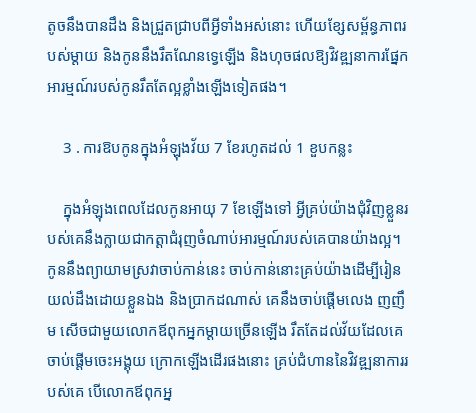តូចនឹងបានដឹង និងជ្រួតជ្រាបពីអ្វីទាំងអស់នោះ ហើយខ្សែសម្ព័ន្ធភាពរបស់ម្ដាយ និងកូននឹងរឹតណែនទ្វេឡើង និងហុចផលឱ្យវិវឌ្ឍនាការផ្នែកអារម្មណ៍របស់កូនរឹតតែល្អខ្លាំងឡើងទៀតផង។

    3 . ការឱបកូនក្នុងអំឡុងវ័យ 7 ខែរហូតដល់ 1 ខួបកន្លះ

    ក្នុងអំឡុងពេលដែលកូនអាយុ 7 ខែឡើងទៅ អ្វីគ្រប់យ៉ាងជុំវិញខ្លួនរបស់គេនឹងក្លាយជាកត្តាជំរុញចំណាប់អារម្មណ៍របស់គេបានយ៉ាងល្អ។ កូននឹងព្យាយាមស្រវាចាប់កាន់នេះ ចាប់កាន់នោះគ្រប់យ៉ាងដើម្បីរៀនយល់ដឹងដោយខ្លួនឯង និងប្រាកដណាស់ គេនឹងចាប់ផ្ដើមលេង ញញឹម សើចជាមួយលោកឪពុកអ្នកម្ដាយច្រើនឡើង រឹតតែដល់វ័យដែលគេចាប់ផ្ដើមចេះអង្គុយ ក្រោកឡើងដើរផងនោះ គ្រប់ជំហាននៃវិវឌ្ឍនាការរបស់គេ បើលោកឪពុកអ្ន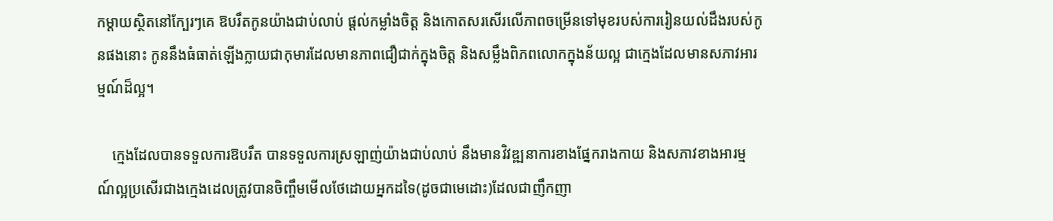កម្ដាយស្ថិតនៅក្បែរៗគេ ឱបរឹតកូនយ៉ាងជាប់លាប់ ផ្ដល់កម្លាំងចិត្ត និងកោតសរសើរលើភាពចម្រើនទៅមុខរបស់ការរៀនយល់ដឹងរបស់កូនផងនោះ កូននឹងធំធាត់ឡើងក្លាយជាកុមារដែលមានភាពជឿជាក់ក្នុងចិត្ត និងសម្លឹងពិភពលោកក្នុងន័យល្អ ជាក្មេងដែលមានសភាវអារម្មណ៍ដ៏ល្អ។

    ក្មេងដែលបានទទួលការឱបរឹត បានទទួលការស្រឡាញ់យ៉ាងជាប់លាប់ នឹងមានវិវឌ្ឍនាការខាងផ្នែករាងកាយ និងសភាវខាងអារម្មណ៍ល្អប្រសើរជាងក្មេងដេលត្រូវបានចិញ្ចឹមមើលថែដោយអ្នកដទៃ(ដូចជាមេដោះ)ដែលជាញឹកញា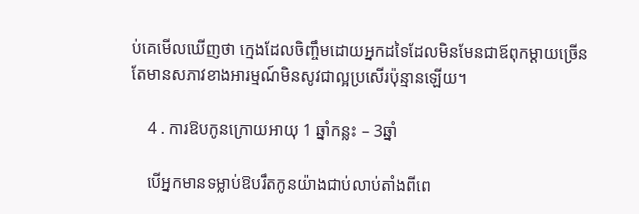ប់គេមើលឃើញថា ក្មេងដែលចិញ្ចឹមដោយអ្នកដទៃដែលមិនមែនជាឪពុកម្ដាយច្រើនតែមានសភាវខាងអារម្មណ៍មិនសូវជាល្អប្រសើរប៉ុន្មានឡើយ។

    4 . ការឱបកូនក្រោយអាយុ 1 ឆ្នាំកន្លះ – 3ឆ្នាំ

    បើអ្នកមានទម្លាប់ឱបរឹតកូនយ៉ាងជាប់លាប់តាំងពីពេ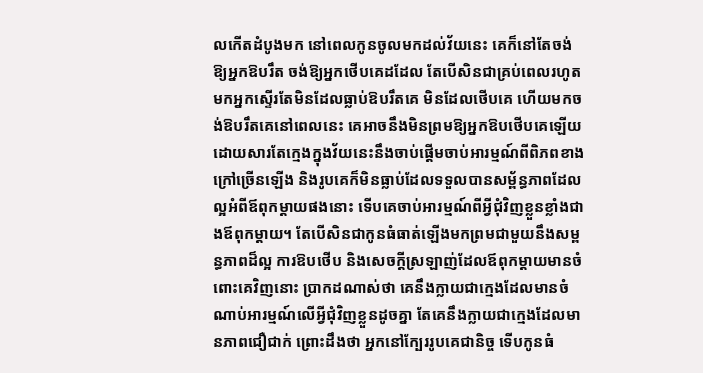លកើតដំបូងមក នៅពេលកូនចូលមកដល់វ័យនេះ គេក៏នៅតែចង់ឱ្យអ្នកឱបរឹត ចង់ឱ្យអ្នកថើបគេដដែល តែបើសិនជាគ្រប់ពេលរហូតមកអ្នកស្ទើរតែមិនដែលធ្លាប់ឱបរឹតគេ មិនដែលថើបគេ ហើយមកចង់ឱបរឹតគេនៅពេលនេះ គេអាចនឹងមិនព្រមឱ្យអ្នកឱបថើបគេឡើយ ដោយសារតែក្មេងក្នុងវ័យនេះនឹងចាប់ផ្ដើមចាប់អារម្មណ៍ពីពិភពខាងក្រៅច្រើនឡើង និងរូបគេក៏មិនធ្លាប់ដែលទទួលបានសម្ព័ន្ធភាពដែលល្អអំពីឪពុកម្ដាយផងនោះ ទើបគេចាប់អារម្មណ៍ពីអ្វីជុំវិញខ្លួនខ្លាំងជាងឪពុកម្ដាយ។ តែបើសិនជាកូនធំធាត់ឡើងមកព្រមជាមួយនឹងសម្ពន្ធភាពដ៏ល្អ ការឱបថើប និងសេចក្ដីស្រឡាញ់ដែលឪពុកម្ដាយមានចំពោះគេវិញនោះ ប្រាកដណាស់ថា គេនឹងក្លាយជាក្មេងដែលមានចំណាប់អារម្មណ៍លើអ្វីជុំវិញខ្លួនដូចគ្នា តែគេនឹងក្លាយជាក្មេងដែលមានភាពជឿជាក់ ព្រោះដឹងថា អ្នកនៅក្បែររូបគេជានិច្ច ទើបកូនធំ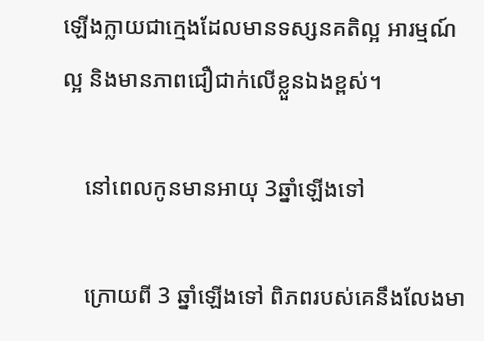ឡើងក្លាយជាក្មេងដែលមានទស្សនគតិល្អ អារម្មណ៍ល្អ និងមានភាពជឿជាក់លើខ្លួនឯងខ្ពស់។

    នៅពេលកូនមានអាយុ 3ឆ្នាំឡើងទៅ

    ក្រោយពី 3 ឆ្នាំឡើងទៅ ពិភពរបស់គេនឹងលែងមា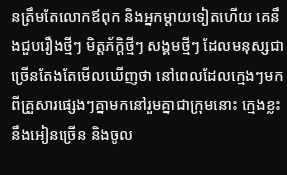នត្រឹមតែលោកឪពុក និងអ្នកម្ដាយទៀតហើយ គេនឹងជួបរឿងថ្មីៗ មិត្តភ័ក្តិថ្មីៗ សង្គមថ្មីៗ ដែលមនុស្សជាច្រើនតែងតែមើលឃើញថា នៅពេលដែលក្មេងៗមកពីគ្រួសារផ្សេងៗគ្នាមកនៅរួមគ្នាជាក្រុមនោះ ក្មេងខ្លះនឹងអៀនច្រើន និងចូល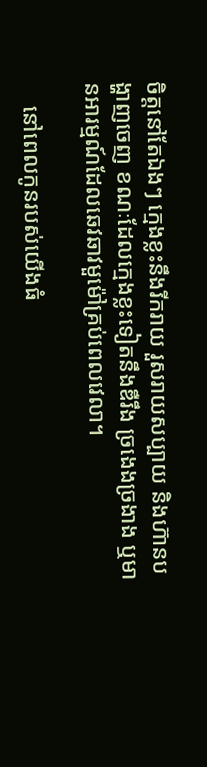ចិត្តនៅតែឯងៗ ក្មេងខ្លះនឹងរីករាយ រួសរាយសប្បាយ និងហ៊ានបង្ហាញចេញ ខណៈដែលក្មេងខ្លះទៀតនឹងឌឺរឹង ច្រងេងច្រងាង ឬមានអារម្មណ៍ដែលឆេវឆាវមួម៉ៅគ្រប់ពេលវេលា។

    នៅពេលកូនរបស់យើងធំ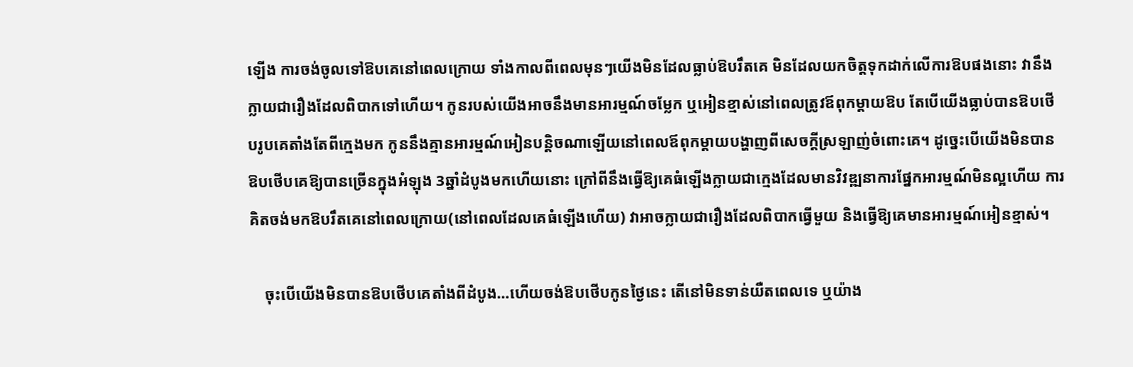ឡើង ការចង់ចូលទៅឱបគេនៅពេលក្រោយ ទាំងកាលពីពេលមុនៗយើងមិនដែលធ្លាប់ឱបរឹតគេ មិនដែលយកចិត្តទុកដាក់លើការឱបផងនោះ វានឹងក្លាយជារឿងដែលពិបាកទៅហើយ។ កូនរបស់យើងអាចនឹងមានអារម្មណ៍ចម្លែក ឬអៀនខ្មាស់នៅពេលត្រូវឪពុកម្ដាយឱប តែបើយើងធ្លាប់បានឱបថើបរូបគេតាំងតែពីក្មេងមក កូននឹងគ្មានអារម្មណ៍អៀនបន្តិចណាឡើយនៅពេលឪពុកម្ដាយបង្ហាញពីសេចក្ដីស្រឡាញ់ចំពោះគេ។ ដូច្នេះបើយើងមិនបានឱបថើបគេឱ្យបានច្រើនក្នុងអំឡុង 3ឆ្នាំដំបូងមកហើយនោះ ក្រៅពីនឹងធ្វើឱ្យគេធំឡើងក្លាយជាក្មេងដែលមានវិវឌ្ឍនាការផ្នែកអារម្មណ៍មិនល្អហើយ ការគិតចង់មកឱបរឹតគេនៅពេលក្រោយ(នៅពេលដែលគេធំឡើងហើយ) វាអាចក្លាយជារឿងដែលពិបាកធ្វើមួយ និងធ្វើឱ្យគេមានអារម្មណ៍អៀនខ្មាស់។

    ចុះបើយើងមិនបានឱបថើបគេតាំងពីដំបូង…ហើយចង់ឱបថើបកូនថ្ងៃនេះ តើនៅមិនទាន់យឺតពេលទេ ឬយ៉ាង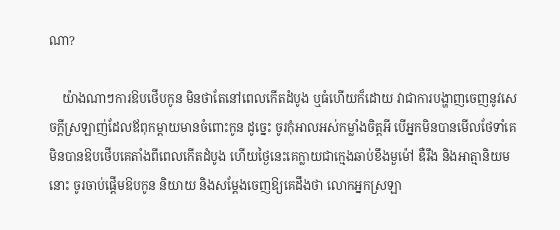ណា?

    យ៉ាងណាៗការឱបថើបកូន មិនថាតែនៅពេលកើតដំបូង ឬធំហើយក៏ដោយ វាជាការបង្ហាញចេញនូវសេចក្ដីស្រឡាញ់ដែលឪពុកម្ដាយមានចំពោះកូន ដូច្នេះ ចូរកុំអាលអស់កម្លាំងចិត្តអី បើអ្នកមិនបានមើលថែទាំគេ មិនបានឱបថើបគេតាំងពីពេលកើតដំបូង ហើយថ្ងៃនេះគេក្លាយជាក្មេងឆាប់ខឹងមួម៉ៅ ឌឺរឹង និងអាត្មានិយមនោះ ចូរចាប់ផ្ដើមឱបកូន និយាយ និងសម្ដែងចេញឱ្យគេដឹងថា លោកអ្នកស្រឡា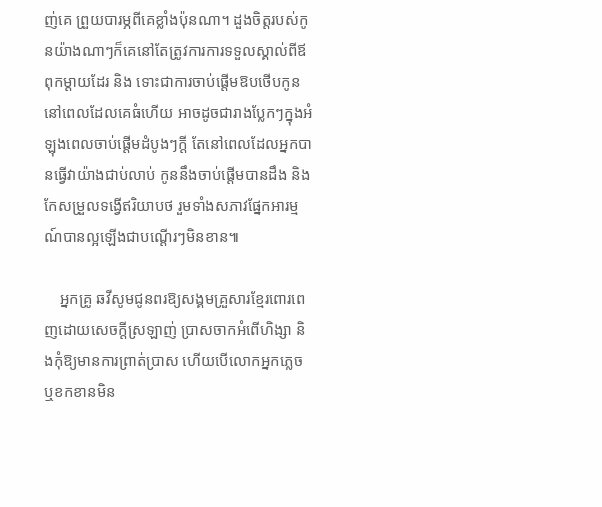ញ់គេ ព្រួយបារម្ភពីគេខ្លាំងប៉ុនណា។ ដួងចិត្តរបស់កូនយ៉ាងណាៗក៏គេនៅតែត្រូវការការទទួលស្គាល់ពីឪពុកម្ដាយដែរ និង ទោះជាការចាប់ផ្ដើមឱបថើបកូននៅពេលដែលគេធំហើយ អាចដូចជារាងប្លែកៗក្នុងអំឡុងពេលចាប់ផ្ដើមដំបូងៗក្ដី តែនៅពេលដែលអ្នកបានធ្វើវាយ៉ាងជាប់លាប់ កូននឹងចាប់ផ្ដើមបានដឹង និងកែសម្រួលទង្វើឥរិយាបថ រួមទាំងសភាវផ្នែកអារម្មណ៍បានល្អឡើងជាបណ្ដើរៗមិនខាន៕

    អ្នកគ្រូ ឆវីសូមជូនពរឱ្យសង្គមគ្រួសារខ្មែរពោរពេញដោយសេចក្ដីស្រឡាញ់ ប្រាសចាកអំពើហិង្សា និងកុំឱ្យមានការព្រាត់ប្រាស ហើយបើលោកអ្នកភ្លេច ឬខកខានមិន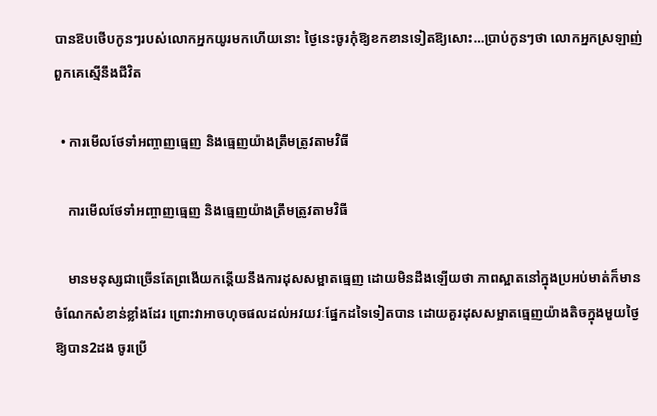បានឱបថើបកូនៗរបស់លោកអ្នកយូរមកហើយនោះ ថ្ងៃនេះចូរកុំឱ្យខកខានទៀតឱ្យសោះ…ប្រាប់កូនៗថា លោកអ្នកស្រឡាញ់ពួកគេស្មើនឹងជីវិត

  • ការមើលថែទាំអញ្ចាញធ្មេញ និងធ្មេញយ៉ាងត្រឹមត្រូវតាមវិធី

    ការមើលថែទាំអញ្ចាញធ្មេញ និងធ្មេញយ៉ាងត្រឹមត្រូវតាមវិធី

    មានមនុស្សជាច្រើនតែព្រងើយកន្តើយនឹងការដុសសម្អាតធ្មេញ ដោយមិនដឹងឡើយថា ភាពស្អាតនៅក្នុងប្រអប់មាត់ក៏មានចំណែកសំខាន់ខ្លាំងដែរ ព្រោះវាអាចហុចផលដល់អវយវៈផ្នែកដទៃទៀតបាន ដោយគួរដុសសម្អាតធ្មេញយ៉ាងតិចក្នុងមួយថ្ងៃឱ្យបាន2ដង ចូរប្រើ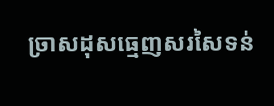ច្រាសដុសធ្មេញសរសៃទន់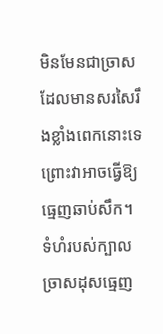មិនមែនជាច្រាសដែលមានសរសៃរឹងខ្លាំងពេកនោះទេ ព្រោះវាអាចធ្វើឱ្យធ្មេញឆាប់សឹក។ ទំហំរបស់ក្បាលច្រាសដុសធ្មេញ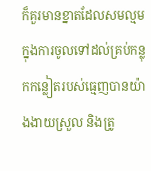ក៏គួរមានខ្នាតដែលសមល្មមក្នុងការចូលទៅដល់គ្រប់កន្លុកកន្លៀតរបស់ធ្មេញបានយ៉ាងងាយស្រួល និងត្រូ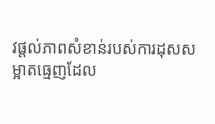វផ្តល់ភាពសំខាន់របស់ការដុសសម្អាតធ្មេញដែល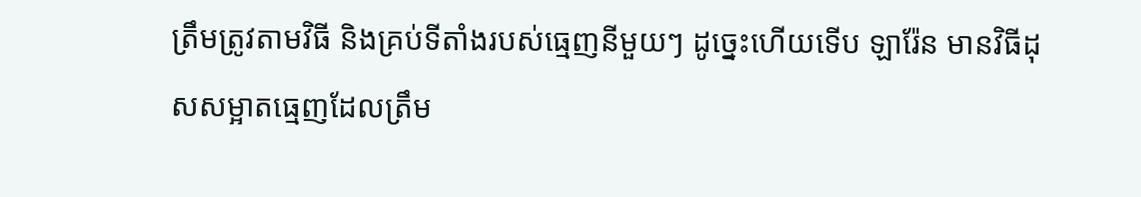ត្រឹមត្រូវតាមវិធី និងគ្រប់ទីតាំងរបស់ធ្មេញនីមួយៗ ដូច្នេះហើយទើប ឡារ៉ែន មានវិធីដុសសម្អាតធ្មេញដែលត្រឹម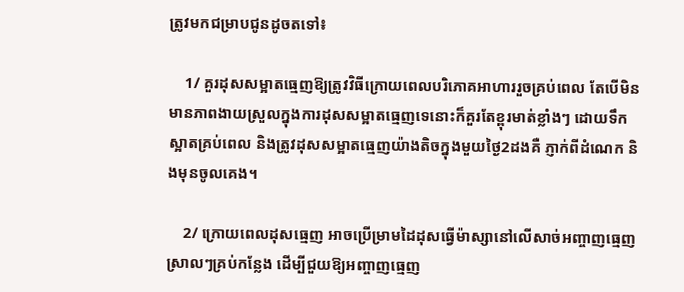ត្រូវមកជម្រាបជូនដូចតទៅ៖

    1/ គួរដុសសម្អាតធ្មេញឱ្យត្រូវវិធីក្រោយពេលបរិភោគអាហាររួចគ្រប់ពេល តែបើមិនមានភាពងាយស្រួលក្នុងការដុសសម្អាតធ្មេញទេនោះក៏គួរតែខ្ពុរមាត់ខ្លាំងៗ ដោយទឹកស្អាតគ្រប់ពេល និងត្រូវដុសសម្អាតធ្មេញយ៉ាងតិចក្នុងមួយថ្ងៃ2ដងគឺ ភ្ញាក់ពីដំណេក និងមុនចូលគេង។

    2/ ក្រោយពេលដុសធ្មេញ អាចប្រើម្រាមដៃដុសធ្វើម៉ាស្សានៅលើសាច់អញ្ចាញធ្មេញស្រាលៗគ្រប់កន្លែង ដើម្បីជួយឱ្យអញ្ចាញធ្មេញ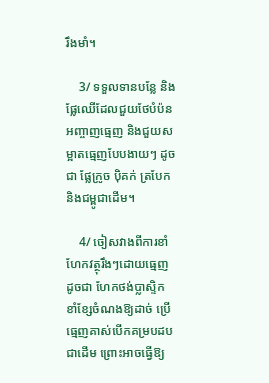រឹងមាំ។

    3/ ទទួលទានបន្លែ និងផ្លែឈើដែលជួយថែបំប៉នអញ្ចាញធ្មេញ និងជួយសម្អាតធ្មេញបែបងាយៗ ដូចជា ផ្លែក្រូច ប៉ិគក់ ត្របែក និងជម្ពូជាដើម។

    4/ ចៀសវាងពីការខាំហែកវត្ថុរឹងៗដោយធ្មេញ ដូចជា ហែកថង់ប្លាស្ទិក ខាំខ្សែចំណងឱ្យដាច់ ប្រើធ្មេញគាស់បើកគម្របដបជាដើម ព្រោះអាចធ្វើឱ្យ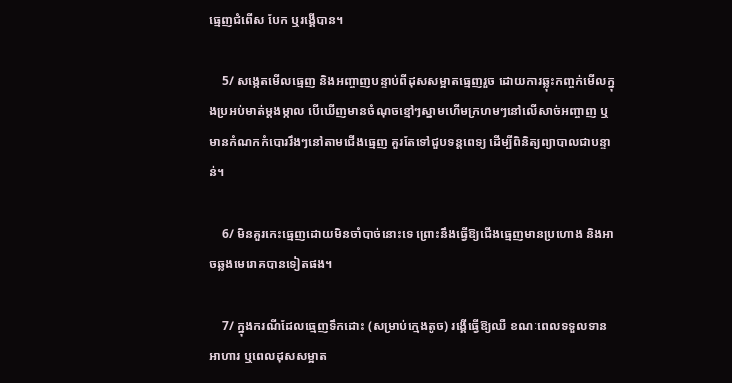ធ្មេញជំពើស បែក ឬរង្គើបាន។

    5/ សង្កេតមើលធ្មេញ និងអញ្ចាញបន្ទាប់ពីដុសសម្អាតធ្មេញរួច ដោយការឆ្លុះកញ្ចក់មើលក្នុងប្រអប់មាត់ម្តងម្កាល បើឃើញមានចំណុចខ្មៅៗស្នាមហើមក្រហមៗនៅលើសាច់អញ្ចាញ ឬមានកំណកកំបោររឹងៗនៅតាមជើងធ្មេញ គួរតែទៅជួបទន្តពេទ្យ ដើម្បីពិនិត្យព្យាបាលជាបន្ទាន់។

    6/ មិនគួរកេះធ្មេញដោយមិនចាំបាច់នោះទេ ព្រោះនឹងធ្វើឱ្យជើងធ្មេញមានប្រហោង និងអាចឆ្លងមេរោគបានទៀតផង។

    7/ ក្នុងករណីដែលធ្មេញទឹកដោះ (សម្រាប់ក្មេងតូច) រង្គើធ្វើឱ្យឈឺ ខណៈពេលទទួលទានអាហារ ឬពេលដុសសម្អាត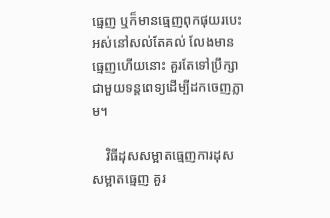ធ្មេញ ឬក៏មានធ្មេញពុកផុយរបេះអស់នៅសល់តែគល់ លែងមានធ្មេញហើយនោះ គួរតែទៅប្រឹក្សាជាមួយទន្តពេទ្យដើម្បីដកចេញភ្លាម។

    វិធីដុសសម្អាតធ្មេញការដុសសម្អាតធ្មេញ គួរ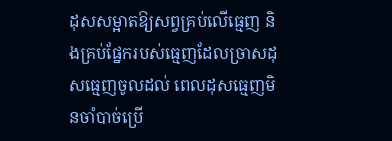ដុសសម្អាតឱ្យសព្វគ្រប់លើធ្មេញ និងគ្រប់ផ្នែករបស់ធ្មេញដែលច្រាសដុសធ្មេញចូលដល់ ពេលដុសធ្មេញមិនចាំបាច់ប្រើ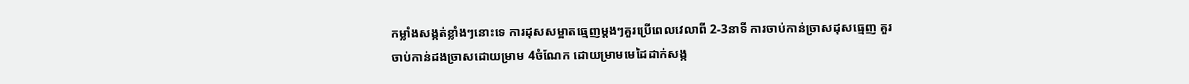កម្លាំងសង្កត់ខ្លាំងៗនោះទេ ការដុសសម្អាតធ្មេញម្តងៗគួរប្រើពេលវេលាពី 2-3នាទី ការចាប់កាន់ច្រាសដុសធ្មេញ គួរចាប់កាន់ដងច្រាសដោយម្រាម 4ចំណែក ដោយម្រាមមេដៃដាក់សង្ក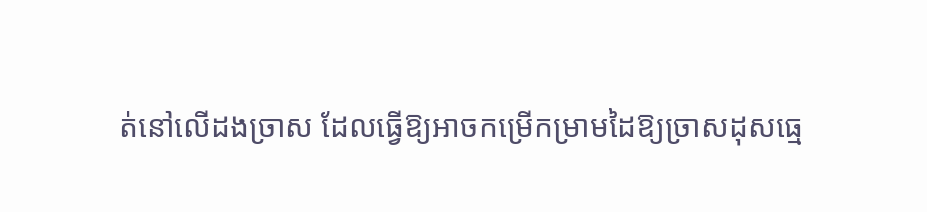ត់នៅលើដងច្រាស ដែលធ្វើឱ្យអាចកម្រើកម្រាមដៃឱ្យច្រាសដុសធ្មេ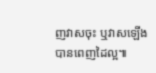ញវាសចុះ ឬវាសឡើងបានពេញដៃល្អ៕